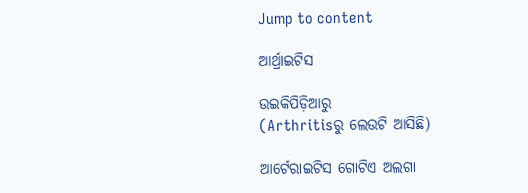Jump to content

ଆର୍ଥ୍ରାଇଟିସ

ଉଇକିପିଡ଼ିଆ‌ରୁ
(Arthritisରୁ ଲେଉଟି ଆସିଛି)

ଆର୍ଟେରାଇଟିସ ଗୋଟିଏ ଅଲଗା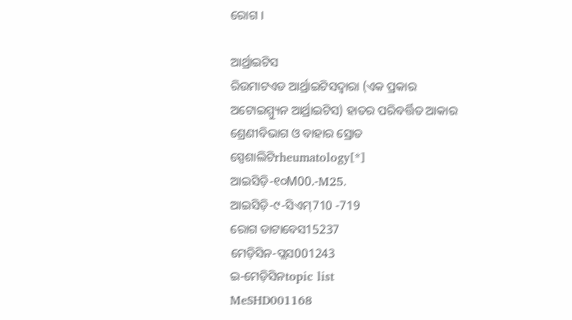ରୋଗ ।

ଆର୍ଥ୍ରାଇଟିସ
ରିଉମାଟଏଡ ଆର୍ଥ୍ରାଇଟିସଦ୍ୱାରା (ଏକ ପ୍ରକାର ଅଟୋଇମ୍ମ୍ୟୁନ ଆର୍ଥ୍ରାଇଟିସ) ହାତର ପରିବର୍ତ୍ତିତ ଆକାର
ଶ୍ରେଣୀବିଭାଗ ଓ ବାହାର ସ୍ରୋତ
ସ୍ପେଶାଲିଟିrheumatology[*]
ଆଇସିଡ଼ି-୧୦M00.-M25.
ଆଇସିଡ଼ି-୯-ସିଏମ୍710 -719
ରୋଗ ଡାଟାବେସ15237
ମେଡ଼ିସିନ-ପ୍ଲସ001243
ଇ-ମେଡ଼ିସିନtopic list
MeSHD001168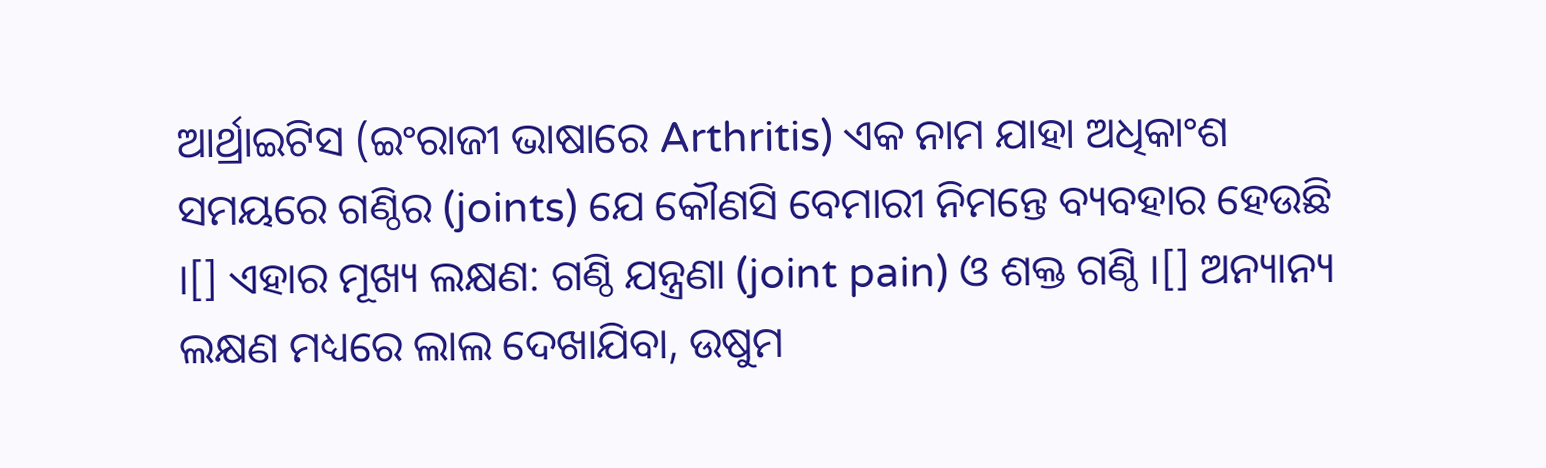ଆର୍ଥ୍ରାଇଟିସ (ଇଂରାଜୀ ଭାଷାରେ Arthritis) ଏକ ନାମ ଯାହା ଅଧିକାଂଶ ସମୟରେ ଗଣ୍ଠିର (joints) ଯେ କୌଣସି ବେମାରୀ ନିମନ୍ତେ ବ୍ୟବ‌ହାର ହେଉଛି ।[] ଏହାର ମୂଖ୍ୟ ଲକ୍ଷଣ: ଗଣ୍ଠି ଯନ୍ତ୍ରଣା (joint pain) ଓ ଶକ୍ତ ଗଣ୍ଠି ।[] ଅନ୍ୟାନ୍ୟ ଲକ୍ଷଣ ମଧ୍ୟରେ ଲାଲ ଦେଖାଯିବା, ଉଷୁମ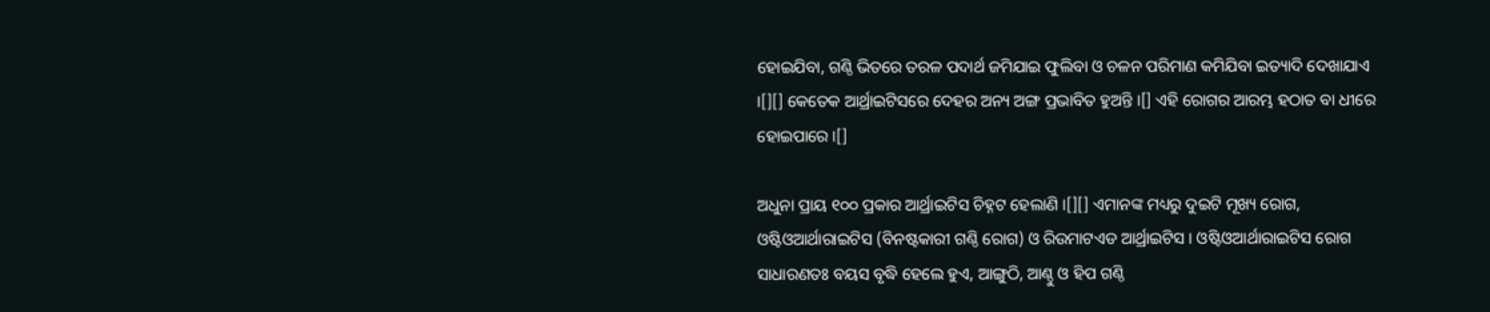ହୋଇଯିବା, ଗଣ୍ଠି ଭିତରେ ତରଳ ପଦାର୍ଥ ଜମିଯାଇ ଫୁଲିବା ଓ ଚଳନ ପରିମାଣ କମିଯିବା ଇତ୍ୟାଦି ଦେଖାଯାଏ ।[][] କେତେକ ଆର୍ଥ୍ରାଇଟିସରେ ଦେହର ଅନ୍ୟ ଅଙ୍ଗ ପ୍ରଭାବିତ ହୁଅନ୍ତି ।[] ଏହି ରୋଗର ଆରମ୍ଭ ହଠାତ ବା ଧୀରେ ହୋଇପାରେ ।[]

ଅଧୁନା ପ୍ରାୟ ୧୦୦ ପ୍ରକାର ଆର୍ଥ୍ରାଇଟିସ ଚିହ୍ନଟ ହେଲାଣି ।[][] ଏମାନଙ୍କ ମଧ୍ୟରୁ ଦୁଇଟି ମୂଖ୍ୟ ରୋଗ, ଓଷ୍ଟିଓଆର୍ଥାରାଇଟିସ (ବିନଷ୍ଟକାରୀ ଗଣ୍ଠି ରୋଗ) ଓ ରିଉମାଟଏଡ ଆର୍ଥ୍ରାଇଟିସ । ଓଷ୍ଟିଓଆର୍ଥାରାଇଟିସ ରୋଗ ସାଧାରଣତଃ ବୟସ ବୃଦ୍ଧି ହେଲେ ହୁଏ, ଆଙ୍ଗୁଠି, ଆଣ୍ଠୁ ଓ ହିପ ଗଣ୍ଠି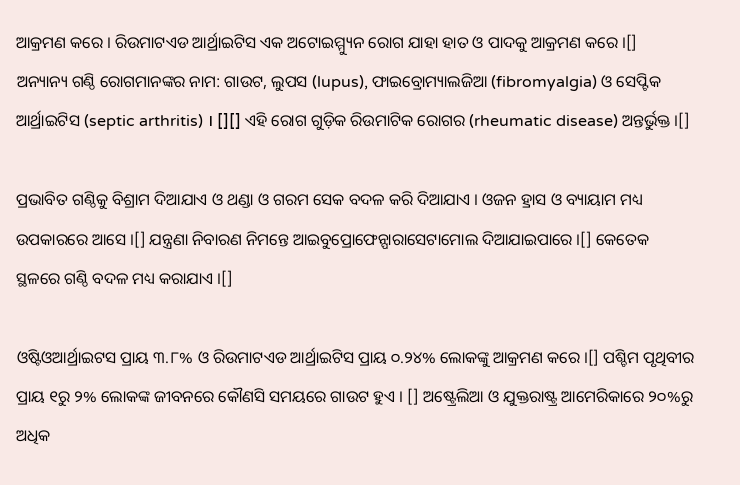ଆକ୍ରମଣ କରେ । ରିଉମାଟଏଡ ଆର୍ଥ୍ରାଇଟିସ ଏକ ଅଟୋଇମ୍ମ୍ୟୁନ ରୋଗ ଯାହା ହାତ ଓ ପାଦକୁ ଆକ୍ରମଣ କରେ ।[] ଅନ୍ୟାନ୍ୟ ଗଣ୍ଠି ରୋଗମାନଙ୍କର ନାମ: ଗାଉଟ, ଲୁପସ (lupus), ଫାଇବ୍ରୋମ୍ୟାଲଜିଆ (fibromyalgia) ଓ ସେପ୍ଟିକ ଆର୍ଥ୍ରାଇଟିସ (septic arthritis) । [][] ଏହି ରୋଗ ଗୁଡ଼ିକ ରିଉମାଟିକ ରୋଗର (rheumatic disease) ଅନ୍ତର୍ଭୁକ୍ତ ।[]

ପ୍ରଭାବିତ ଗଣ୍ଠିକୁ ବିଶ୍ରାମ ଦିଆଯାଏ ଓ ଥଣ୍ଡା ଓ ଗରମ ସେକ ବଦଳ କରି ଦିଆଯାଏ । ଓଜନ ହ୍ରାସ ଓ ବ୍ୟାୟାମ ମଧ୍ୟ ଉପକାରରେ ଆସେ ।[] ଯନ୍ତ୍ରଣା ନିବାରଣ ନିମନ୍ତେ ଆଇବୁପ୍ରୋଫେନ୍ପାରାସେଟାମୋଲ ଦିଆଯାଇପାରେ ।[] କେତେକ ସ୍ଥଳରେ ଗଣ୍ଠି ବଦଳ ମଧ୍ୟ କରାଯାଏ ।[]

ଓଷ୍ଟିଓଆର୍ଥ୍ରାଇଟସ ପ୍ରାୟ ୩.୮% ଓ ରିଉମାଟଏଡ ଆର୍ଥ୍ରାଇଟିସ ପ୍ରାୟ ୦.୨୪% ଲୋକଙ୍କୁ ଆକ୍ରମଣ କରେ ।[] ପଶ୍ଚିମ ପୃଥିବୀର ପ୍ରାୟ ୧ରୁ ୨% ଲୋକଙ୍କ ଜୀବନରେ କୌଣସି ସମୟରେ ଗାଉଟ ହୁଏ । [] ଅଷ୍ଟ୍ରେଲିଆ ଓ ଯୁକ୍ତରାଷ୍ଟ୍ର ଆମେରିକାରେ ୨୦%ରୁ ଅଧିକ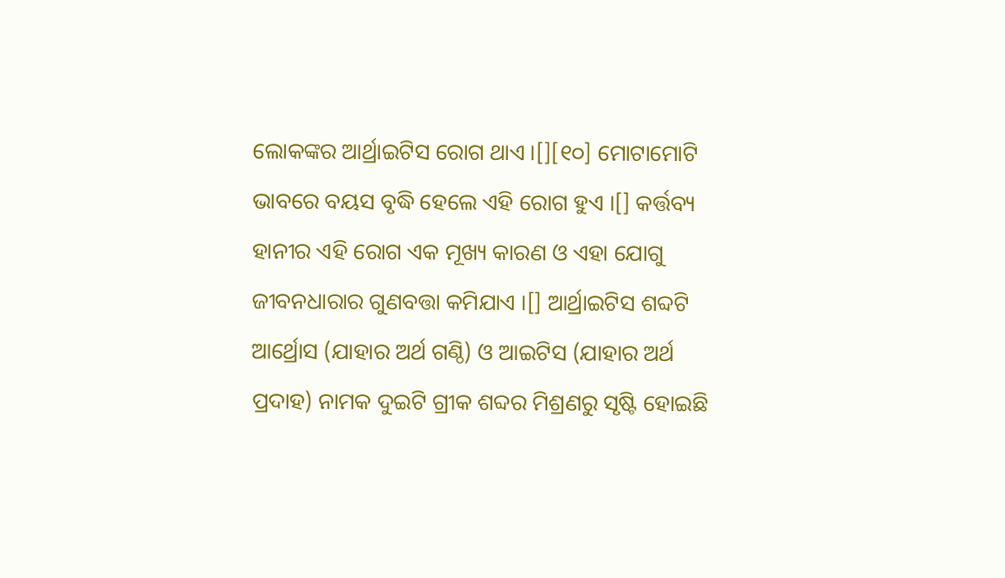ଲୋକଙ୍କର ଆର୍ଥ୍ରାଇଟିସ ରୋଗ ଥାଏ ।[][୧୦] ମୋଟାମୋଟି ଭାବରେ ବୟସ ବୃଦ୍ଧି ହେଲେ ଏହି ରୋଗ ହୁଏ ।[] କର୍ତ୍ତବ୍ୟ ହାନୀର ଏହି ରୋଗ ଏକ ମୂଖ୍ୟ କାରଣ ଓ ଏହା ଯୋଗୁ ଜୀବନ‌ଧାରାର ଗୁଣବତ୍ତା କମିଯାଏ ।[] ଆର୍ଥ୍ରାଇଟିସ ଶବ୍ଦଟି ଆର୍ଥ୍ରୋସ (ଯାହାର ଅର୍ଥ ଗଣ୍ଠି) ଓ ଆଇଟିସ (ଯାହାର ଅର୍ଥ ପ୍ରଦାହ) ନାମକ ଦୁଇଟି ଗ୍ରୀକ ଶବ୍ଦର ମିଶ୍ରଣରୁ ସୃଷ୍ଟି ହୋଇଛି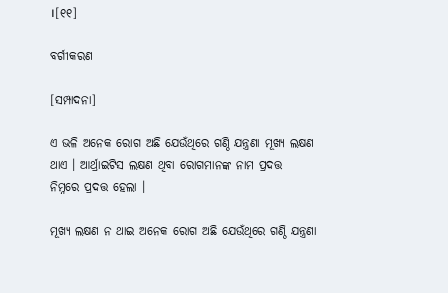।[୧୧]

ବର୍ଗୀକରଣ

[ସମ୍ପାଦନା]

ଏ ଭଳି ଅନେକ ରୋଗ ଅଛି ଯେଉଁଥିରେ ଗଣ୍ଠି ଯନ୍ତ୍ରଣା ମୂଖ୍ୟ ଲକ୍ଷଣ ଥାଏ । ଆର୍ଥ୍ରାଇଟିସ ଲକ୍ଷଣ ଥିବା ରୋଗମାନଙ୍କ ନାମ ପ୍ରଦତ୍ତ ନିମ୍ନରେ ପ୍ରଦତ୍ତ ହେଲା ।

ମୂଖ୍ୟ ଲକ୍ଷଣ ନ ଥାଇ ଅନେକ ରୋଗ ଅଛି ଯେଉଁଥିରେ ଗଣ୍ଠି ଯନ୍ତ୍ରଣା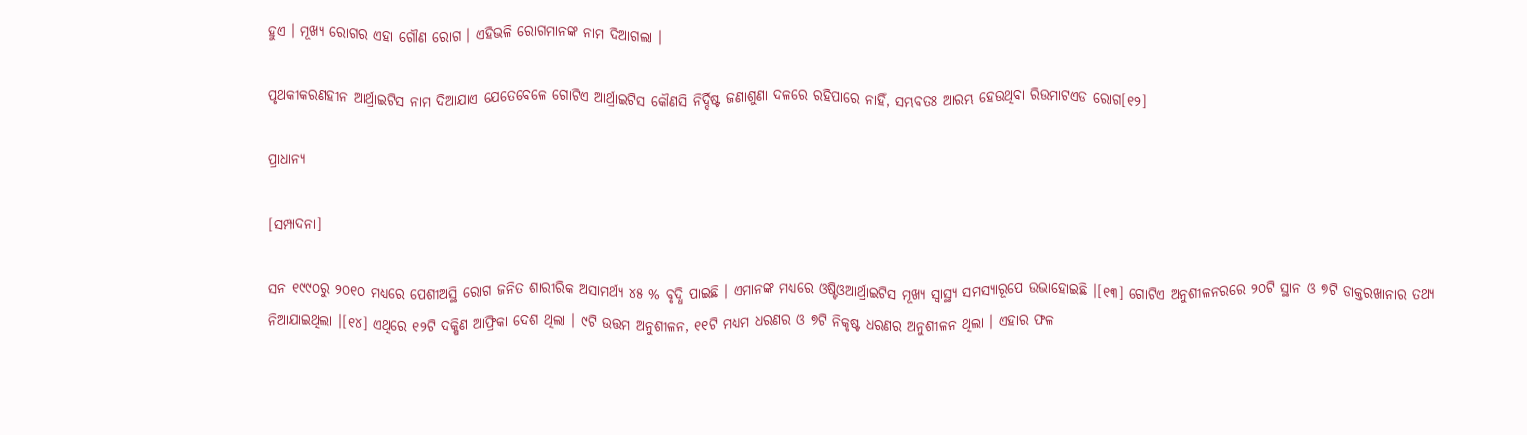ହୁଏ । ମୂଖ୍ୟ ରୋଗର ଏହା ଗୌଣ ରୋଗ । ଏହିଭଳି ରୋଗମାନଙ୍କ ନାମ ଦିଆଗଲା ।

ପୃଥକୀକରଣହୀନ ଆର୍ଥ୍ରାଇଟିସ ନାମ ଦିଆଯାଏ ଯେତେବେଳେ ଗୋଟିଏ ଆର୍ଥ୍ରାଇଟିସ କୌଣସି ନିର୍ଦ୍ଦିଷ୍ଟ ଜଣାଶୁଣା ଦଳରେ ରହିପାରେ ନାହିଁ, ସମ୍ଭବତଃ ଆରମ୍ଭ ହେଉଥିବା ରିଉମାଟଏଡ ରୋଗ[୧୨]

ପ୍ରାଧାନ୍ୟ

[ସମ୍ପାଦନା]

ସନ ୧୯୯୦ରୁ ୨୦୧୦ ମଧ୍ୟରେ ପେଶୀଅସ୍ଥି ରୋଗ ଜନିତ ଶାରୀରିକ ଅସାମର୍ଥ୍ୟ ୪୫ % ବୃଦ୍ଧି ପାଇଛି । ଏମାନଙ୍କ ମଧ୍ୟରେ ଓଷ୍ଟିଓଆର୍ଥ୍ରାଇଟିସ ମୂଖ୍ୟ ସ୍ୱାସ୍ଥ୍ୟ ସମସ୍ୟାରୂପେ ଉଭାହୋଇଛି ।[୧୩] ଗୋଟିଏ ଅନୁଶୀଳନରରେ ୨୦ଟି ସ୍ଥାନ ଓ ୭ଟି ଡାକ୍ତରଖାନାର ତ‌ଥ୍ୟ ନିଆଯାଇଥିଲା ।[୧୪] ଏଥିରେ ୧୨ଟି ଦକ୍ଷିଣ ଆଫ୍ରିକା ଦେଶ ଥିଲା । ୯ଟି ଉତ୍ତମ ଅନୁଶୀଳନ, ୧୧ଟି ମଧ୍ୟମ ଧରଣର ଓ ୭ଟି ନିକୃଷ୍ଟ ଧରଣର ଅନୁଶୀଳନ ଥିଲା । ଏହାର ଫଳ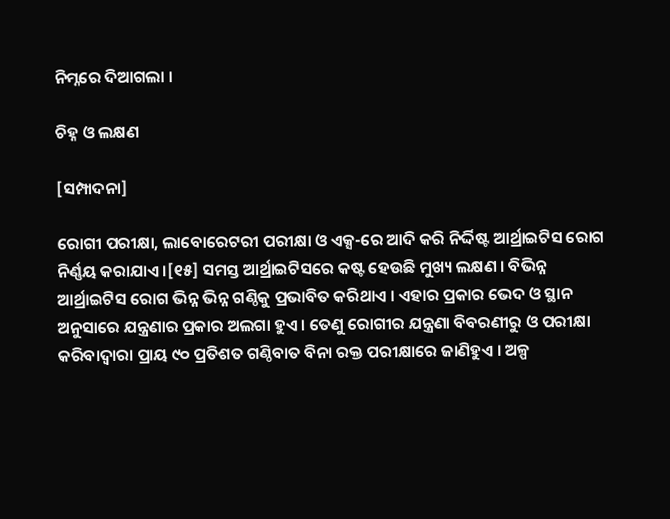ନିମ୍ନରେ ଦିଆଗଲା ।

ଚିହ୍ନ ଓ ଲକ୍ଷଣ

[ସମ୍ପାଦନା]

ରୋଗୀ ପରୀକ୍ଷା, ଲାବୋରେଟରୀ ପରୀକ୍ଷା ଓ ଏକ୍ସ-ରେ ଆଦି କରି ନିର୍ଦ୍ଦିଷ୍ଟ ଆର୍ଥ୍ରାଇଟିସ ରୋଗ ନିର୍ଣ୍ଣୟ କରାଯାଏ ।[୧୫] ସମସ୍ତ ଆର୍ଥ୍ରାଇଟିସରେ କଷ୍ଟ ହେଉଛି ମୁଖ୍ୟ ଲକ୍ଷଣ । ବିଭିନ୍ନ ଆର୍ଥ୍ରାଇଟିସ ରୋଗ ଭିନ୍ନ ଭିନ୍ନ ଗଣ୍ଠିକୁ ପ୍ରଭାବିତ କରିଥାଏ । ଏହାର ପ୍ରକାର ଭେଦ ଓ ସ୍ଥାନ ଅନୁସାରେ ଯନ୍ତ୍ରଣାର ପ୍ରକାର ଅଲଗା ହୁଏ । ତେଣୁ ରୋଗୀର ଯନ୍ତ୍ରଣା ବିବରଣୀରୁ ଓ ପରୀକ୍ଷା କରିବାଦ୍ୱାରା ପ୍ରାୟ ୯୦ ପ୍ରତିଶତ ଗଣ୍ଠିବାତ ବିନା ରକ୍ତ ପରୀକ୍ଷାରେ ଜାଣିହୁଏ । ଅଳ୍ପ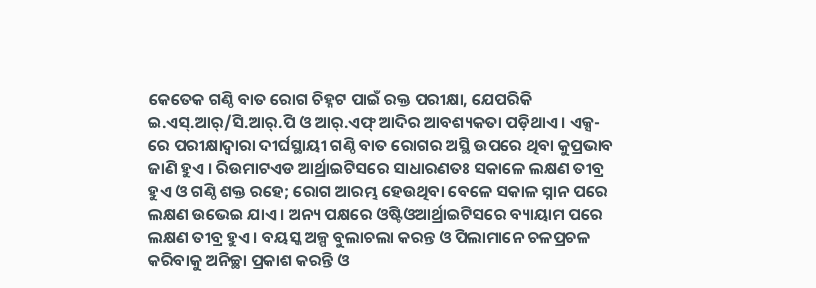କେତେକ ଗଣ୍ଠି ବାତ ରୋଗ ଚିହ୍ନଟ ପାଇଁ ରକ୍ତ ପରୀକ୍ଷା, ଯେପରିକି ଇ.ଏସ୍.ଆର୍/ସି.ଆର୍.ପି ଓ ଆର୍.ଏଫ୍ ଆଦିର ଆବଶ୍ୟକତା ପଡ଼ିଥାଏ । ଏକ୍ସ-ରେ ପରୀକ୍ଷାଦ୍ୱାରା ଦୀର୍ଘସ୍ଥାୟୀ ଗଣ୍ଠି ବାତ ରୋଗର ଅସ୍ଥି ଉପରେ ଥିବା କୁପ୍ରଭାବ ଜାଣି ହୁଏ । ରିଉମାଟଏଡ ଆର୍ଥ୍ରାଇଟିସରେ ସାଧାରଣତଃ ସକାଳେ ଲକ୍ଷଣ ତୀବ୍ର ହୁଏ ଓ ଗଣ୍ଠି ଶକ୍ତ ରହେ; ରୋଗ ଆରମ୍ଭ ହେଉଥିବା ବେଳେ ସକାଳ ସ୍ନାନ ପରେ ଲକ୍ଷଣ ଉଭେଇ ଯାଏ । ଅନ୍ୟ ପକ୍ଷରେ ଓଷ୍ଟିଓଆର୍ଥ୍ରାଇଟିସରେ ବ୍ୟାୟାମ ପରେ ଲକ୍ଷଣ ତୀବ୍ର ହୁଏ । ବୟସ୍କ ଅଳ୍ପ ବୁଲାଚଲା କରନ୍ତ ଓ ପିଲାମାନେ ଚଳପ୍ରଚଳ କରିବାକୁ ଅନିଚ୍ଛା ପ୍ରକାଶ କରନ୍ତି ଓ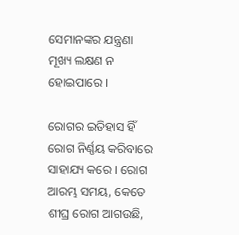ସେମାନଙ୍କର ଯନ୍ତ୍ରଣା ମୂଖ୍ୟ ଲକ୍ଷଣ ନ ହୋଇପାରେ ।

ରୋଗର ଇତିହାସ ହିଁ ରୋଗ ନିର୍ଣ୍ଣୟ କରିବାରେ ସାହାଯ୍ୟ କରେ । ରୋଗ ଆରମ୍ଭ ସମୟ, କେତେ ଶୀଘ୍ର ରୋଗ ଆଗଉଛି,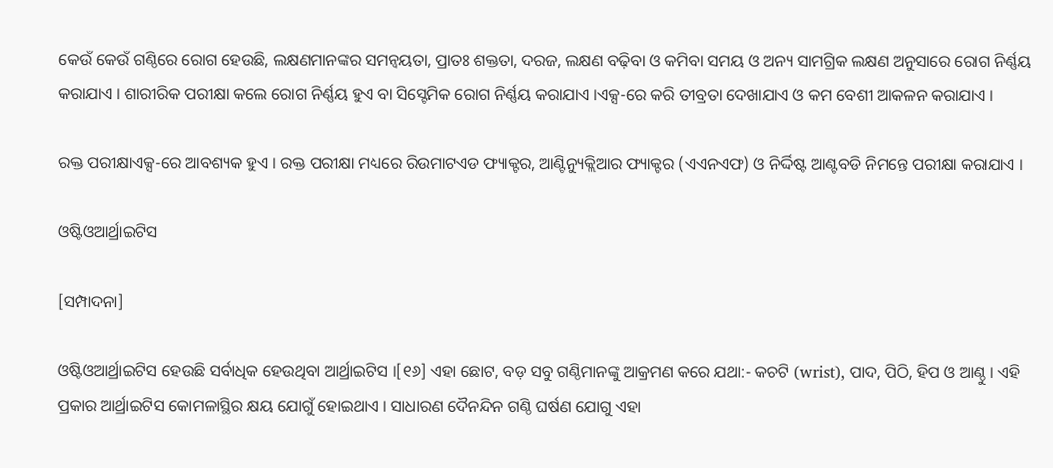କେଉଁ କେଉଁ ଗଣ୍ଠିରେ ରୋଗ ହେଉଛି, ଲକ୍ଷଣମାନଙ୍କର ସମନ୍ୱୟତା, ପ୍ରାତଃ ଶକ୍ତ‌ତା, ଦରଜ, ଲକ୍ଷଣ ବଢ଼ିବା ଓ କମିବା ସମୟ ଓ ଅନ୍ୟ ସାମଗ୍ରିକ ଲକ୍ଷଣ ଅନୁସାରେ ରୋଗ ନିର୍ଣ୍ଣୟ କରାଯାଏ । ଶାରୀରିକ ପରୀକ୍ଷା କଲେ ରୋଗ ନିର୍ଣ୍ଣୟ ହୁଏ ବା ସିସ୍ଟେମିକ ରୋଗ ନିର୍ଣ୍ଣୟ କରାଯାଏ ।ଏକ୍ସ-ରେ କରି ତୀବ୍ରତା ଦେଖାଯାଏ ଓ କମ ବେଶୀ ଆକଳନ କରାଯାଏ ।

ରକ୍ତ ପରୀକ୍ଷାଏକ୍ସ-ରେ ଆବଶ୍ୟକ ହୁଏ । ରକ୍ତ ପରୀକ୍ଷା ମଧ୍ୟରେ ରିଉମାଟଏଡ ଫ୍ୟାକ୍ଟର, ଆଣ୍ଟିନ୍ୟୁକ୍ଲିଆର ଫ୍ୟାକ୍ଟର (ଏଏନଏଫ) ଓ ନିର୍ଦ୍ଦିଷ୍ଟ ଆଣ୍ଟବଡି ନିମନ୍ତେ ପରୀକ୍ଷା କରାଯାଏ ।

ଓଷ୍ଟିଓଆର୍ଥ୍ରାଇଟିସ

[ସମ୍ପାଦନା]

ଓଷ୍ଟିଓଆର୍ଥ୍ରାଇଟିସ ହେଉଛି ସର୍ବାଧିକ ହେଉଥିବା ଆର୍ଥ୍ରାଇଟିସ ।[୧୬] ଏହା ଛୋଟ, ବଡ଼ ସବୁ ଗଣ୍ଠିମାନଙ୍କୁ ଆକ୍ରମଣ କରେ ଯଥା:- କଚଟି (wrist), ପାଦ, ପିଠି, ହିପ ଓ ଆଣ୍ଠୁ । ଏହି ପ୍ରକାର ଆର୍ଥ୍ରାଇଟିସ କୋମଳାସ୍ଥିର କ୍ଷୟ ଯୋଗୁଁ ହୋଇଥାଏ । ସାଧାରଣ ଦୈନ‌ନ୍ଦିନ ଗଣ୍ଠି ଘର୍ଷଣ ଯୋଗୁ ଏହା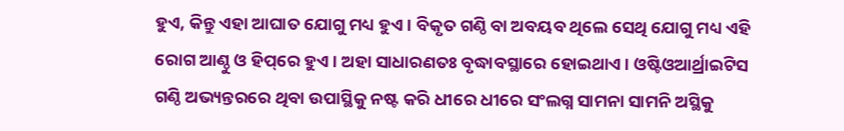ହୁଏ, କିନ୍ତୁ ଏହା ଆଘାତ ଯୋଗୁ ମଧ୍ୟ ହୁଏ । ବିକୃତ ଗଣ୍ଠି ବା ଅବୟବ ଥିଲେ ସେଥି ଯୋଗୁ ମଧ୍ୟ ଏହି ରୋଗ ଆଣ୍ଠୁ ଓ ହିପ୍‌ରେ ହୁଏ । ଅହା ସାଧାରଣତଃ ବୃଦ୍ଧାବସ୍ଥାରେ ହୋଇଥାଏ । ଓଷ୍ଟିଓଆର୍ଥ୍ରାଇଟିସ ଗଣ୍ଠି ଅଭ୍ୟନ୍ତରରେ ଥିବା ଉପାସ୍ଥିକୁ ନଷ୍ଟ କରି ଧୀରେ ଧୀରେ ସଂଲଗ୍ନ ସାମନା ସାମନି ଅସ୍ଥିକୁ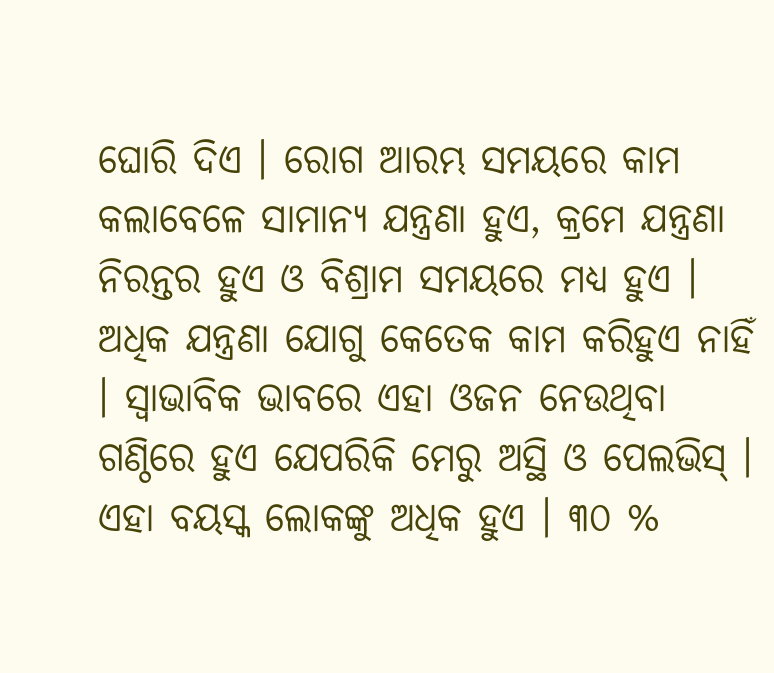ଘୋରି ଦିଏ । ରୋଗ ଆରମ୍ଭ ସମୟରେ କାମ କଲାବେଳେ ସାମାନ୍ୟ ଯନ୍ତ୍ରଣା ହୁଏ, କ୍ରମେ ଯନ୍ତ୍ରଣା ନିରନ୍ତର ହୁଏ ଓ ବିଶ୍ରାମ ସମୟରେ ମଧ୍ୟ ହୁଏ । ଅଧିକ ଯନ୍ତ୍ରଣା ଯୋଗୁ କେତେକ କାମ କରିହୁଏ ନାହିଁ । ସ୍ୱାଭାବିକ ଭାବରେ ଏହା ଓଜନ ନେଉଥିବା ଗଣ୍ଠିରେ ହୁଏ ଯେପରିକି ମେରୁ ଅସ୍ଥି ଓ ପେଲଭିସ୍ । ଏହା ବୟସ୍କ ଲୋକଙ୍କୁ ଅଧିକ ହୁଏ । ୩୦ %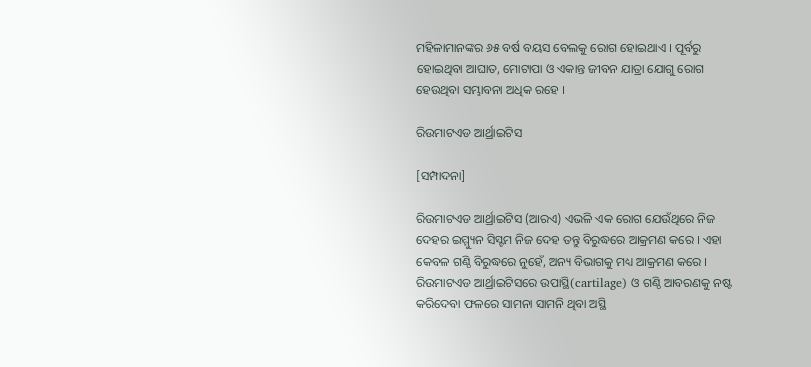ମହିଳାମାନଙ୍କର ୬୫ ବର୍ଷ ବୟସ ବେଲକୁ ରୋଗ ହୋଇଥାଏ । ପୂର୍ବରୁ ହୋଇଥିବା ଆଘାତ, ମୋଟାପା ଓ ଏକାନ୍ତ ଜୀବନ ଯାତ୍ରା ଯୋଗୁ ରୋଗ ହେଉଥିବା ସମ୍ଭାବନା ଅଧିକ ରହେ ।

ରିଉମାଟଏଡ ଆର୍ଥ୍ରାଇଟିସ

[ସମ୍ପାଦନା]

ରିଉମାଟଏଡ ଆର୍ଥ୍ରାଇଟିସ (ଆରଏ) ଏଭଳି ଏକ ରୋଗ ଯେଉଁଥିରେ ନିଜ ଦେହର ଇମ୍ମ୍ୟୁନ ସିସ୍ଟମ ନିଜ ଦେହ ତନ୍ତୁ ବିରୁଦ୍ଧରେ ଆକ୍ରମଣ କରେ । ଏହା କେବଳ ଗଣ୍ଠି ବିରୁଦ୍ଧରେ ନୁହେଁ, ଅନ୍ୟ ବିଭାଗକୁ ମଧ୍ୟ ଆକ୍ରମଣ କରେ । ରିଉମାଟଏଡ ଆର୍ଥ୍ରାଇଟିସରେ ଉପାସ୍ଥି(cartilage) ଓ ଗଣ୍ଠି ଆବରଣକୁ ନଷ୍ଟ କରିଦେବା ଫଳରେ ସାମନା ସାମନି ଥିବା ଅସ୍ଥି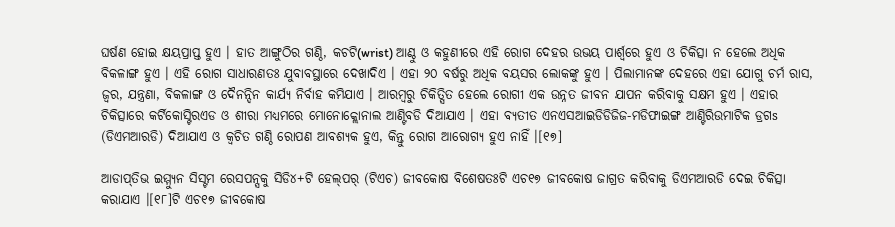ଘର୍ଷଣ ହୋଇ କ୍ଷୟପ୍ରାପ୍ତ ହୁଏ । ହାତ ଆଙ୍ଗୁଠିର ଗଣ୍ଠି, କଚଟି(wrist) ଆଣ୍ଠୁ ଓ କ‌ହୁଣୀରେ ଏହି ରୋଗ ଦେହର ଉଭୟ ପାର୍ଶ୍ୱରେ ହୁଏ ଓ ଚିକିତ୍ସା ନ ହେଲେ ଅଧିକ ବିକଳାଙ୍ଗ ହୁଏ । ଏହି ରୋଗ ସାଧାରଣତଃ ଯୁବାବସ୍ଥାରେ ଦେଖାଦିଏ । ଏହା ୨୦ ବର୍ଷରୁ ଅଧିକ ବୟସର ଲୋକଙ୍କୁ ହୁଏ । ପିଲାମାନଙ୍କ ଦେହରେ ଏହା ଯୋଗୁ ଚର୍ମ ରାସ, ଜ୍ୱର, ଯନ୍ତ୍ରଣା, ବିକଳାଙ୍ଗ ଓ ଦୈନ‌ନ୍ଦିନ କାର୍ଯ୍ୟ ନିର୍ବାହ କମିଯାଏ । ଆରମ୍ବରୁ ଚିକିତ୍ସିତ ହେଲେ ରୋଗୀ ଏକ ଉନ୍ନତ ଜୀବନ ଯାପନ କରିବାକୁ ସକ୍ଷମ ହୁଏ । ଏହାର ଚିକିତ୍ସାରେ କର୍ଟିକୋସ୍ଟିରଏଡ ଓ ଶୀରା ମଧ୍ୟମରେ ମୋନୋକ୍ଲୋନାଲ ଆଣ୍ଟିବଡି ଦିଆଯାଏ । ଏହା ବ୍ୟତୀତ ଏନଏସଆଇଡିଡିଜିଜ-ମଡିଫାଇଙ୍ଗ ଆଣ୍ଟିରିଉମାଟିକ ଡ୍ରଗs (ଡିଏମଆରଡି) ଦିଆଯାଏ ଓ କ୍ୱଚିତ ଗଣ୍ଠି ରୋପଣ ଆବଶ୍ୟକ ହୁଏ, କିନ୍ତୁ ରୋଗ ଆରୋଗ୍ୟ ହୁଏ ନାହିଁ ।[୧୭]

ଆଡାପ୍‌ତିଭ ଇମ୍ମ୍ୟୁନ ସିସ୍ଟମ ରେସପନ୍ସକୁ ସିଡି୪+ଟି ହେଲ୍‌ପର୍ (ଟିଏଚ) ଜୀବକୋଷ ବିଶେଷତଃଟି ଏଚ୧୭ ଜୀବକୋଷ ଜାଗ୍ରତ କରିବାକୁ ଡିଏମଆରଡି ଦେଇ ଚିକିତ୍ସା କରାଯାଏ ।[୧୮]ଟି ଏଚ୧୭ ଜୀବକୋଷ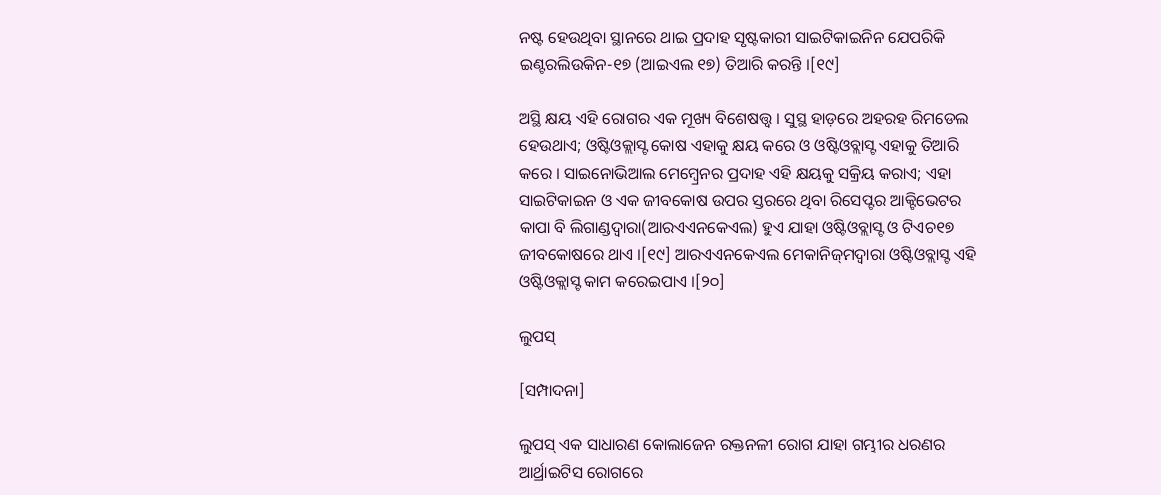ନଷ୍ଟ ହେଉଥିବା ସ୍ଥାନରେ ଥାଇ ପ୍ରଦାହ ସୃଷ୍ଟକାରୀ ସାଇଟିକାଇନିନ ଯେପରିକି ଇଣ୍ଟରଲିଉକିନ-୧୭ (ଆଇଏଲ ୧୭) ତିଆରି କରନ୍ତି ।[୧୯]

ଅସ୍ଥି କ୍ଷୟ ଏହି ରୋଗର ଏକ ମୂଖ୍ୟ ବିଶେଷତ୍ତ୍ୱ । ସୁସ୍ଥ ହାଡ଼ରେ ଅହରହ ରିମଡେଲ ହେଉଥାଏ; ଓଷ୍ଟିଓକ୍ଲାସ୍ଟ କୋଷ ଏହାକୁ କ୍ଷୟ କରେ ଓ ଓଷ୍ଟିଓବ୍ଲାସ୍ଟ ଏହାକୁ ତିଆରି କରେ । ସାଇନୋଭିଆଲ ମେମ୍ବ୍ରେନର ପ୍ରଦାହ ଏହି କ୍ଷୟକୁ ସକ୍ରିୟ କରାଏ; ଏହା ସାଇଟିକାଇନ ଓ ଏକ ଜୀବକୋଷ ଉପର ସ୍ତରରେ ଥିବା ରିସେପ୍ଟର ଆକ୍ଟିଭେଟର କାପା ବି ଲିଗାଣ୍ଡଦ୍ୱାରା(ଆରଏଏନ‌କେଏଲ) ହୁଏ ଯାହା ଓଷ୍ଟିଓବ୍ଲାସ୍ଟ ଓ ଟିଏଚ୧୭ ଜୀବକୋଷରେ ଥାଏ ।[୧୯] ଆରଏଏନ‌କେଏଲ ମେକାନିଜ୍‌ମଦ୍ୱାରା ଓଷ୍ଟିଓବ୍ଲାସ୍ଟ ଏହି ଓଷ୍ଟିଓକ୍ଲାସ୍ଟ କାମ କରେଇପାଏ ।[୨୦]

ଲୁପସ୍

[ସମ୍ପାଦନା]

ଲୁପସ୍ ଏକ ସାଧାରଣ କୋଲାଜେନ ରକ୍ତନଳୀ ରୋଗ ଯାହା ଗମ୍ଭୀର ଧରଣର ଆର୍ଥ୍ରାଇଟିସ ରୋଗରେ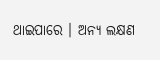ଥାଇପାରେ । ଅନ୍ୟ ଲକ୍ଷଣ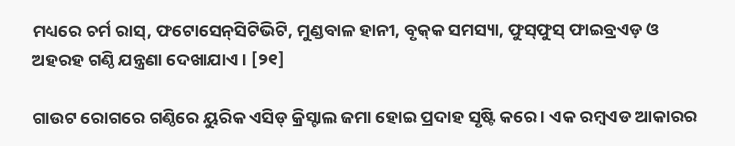ମଧ୍ୟରେ ଚର୍ମ ରାସ୍, ଫଟୋସେନ୍‌ସିଟିଭିଟି, ମୁଣ୍ଡବାଳ ହାନୀ, ବୃକ୍‌କ ସମସ୍ୟା, ଫୁସ୍‌ଫୁସ୍ ଫାଇବ୍ରଏଡ଼ ଓ ଅହରହ ଗଣ୍ଠି ଯନ୍ତ୍ରଣା ଦେଖାଯାଏ । [୨୧]

ଗାଉଟ ରୋଗରେ ଗଣ୍ଠିରେ ୟୁରିକ ଏସିଡ୍ କ୍ରିସ୍ଟାଲ ଜମା ହୋଇ ପ୍ରଦାହ ସୃଷ୍ଟି କରେ । ଏକ ରମ୍ବଏଡ ଆକାରର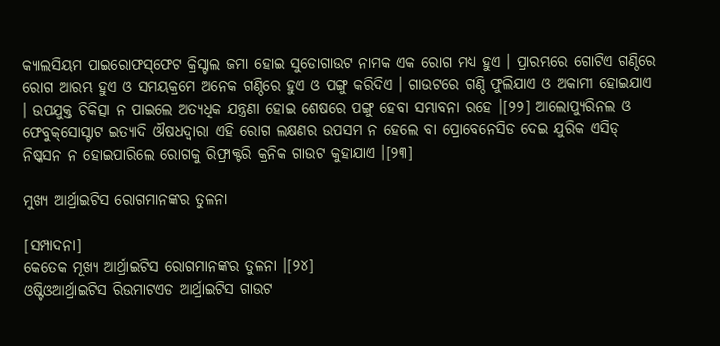କ୍ୟାଲସିୟମ ପାଇରୋଫସ୍‌ଫେଟ କ୍ରିସ୍ଟାଲ ଜମା ହୋଇ ସୁଡୋଗାଉଟ ନାମକ ଏକ ରୋଗ ମଧ୍ୟ ହୁଏ । ପ୍ରାରମ୍ଭରେ ଗୋଟିଏ ଗଣ୍ଠିରେ ରୋଗ ଆରମ୍ଭ ହୁଏ ଓ ସମୟକ୍ରମେ ଅନେକ ଗଣ୍ଠିରେ ହୁଏ ଓ ପଙ୍ଗୁ କରିଦିଏ । ଗାଉଟରେ ଗଣ୍ଠି ଫୁଲିଯାଏ ଓ ଅକାମୀ ହୋଇଯାଏ । ଉପ‌ଯୁକ୍ତ ଚିକିତ୍ସା ନ ପାଇଲେ ଅତ୍ୟଧିକ ଯନ୍ତ୍ରଣା ହୋଇ ଶେଷରେ ପଙ୍ଗୁ ହେବା ସମ୍ଭାବନା ରହେ ।[୨୨] ଆଲୋପ୍ୟୁରିନଲ ଓ ଫେବୁକ୍‌ସୋସ୍ଟାଟ ଇତ୍ୟାଦି ଔଷଧଦ୍ୱାରା ଏହି ରୋଗ ଲକ୍ଷଣର ଉପସମ ନ ହେଲେ ବା ପ୍ରୋବେନେସିଡ ଦେଇ ଯୁରିକ ଏସିଡ୍ ନିଷ୍କସନ ନ ହୋଇପାରିଲେ ରୋଗକୁ ରିଫ୍ରାକ୍ଟରି କ୍ରନିକ ଗାଉଟ କୁହାଯାଏ ।[୨୩]

ମୁଖ୍ୟ ଆର୍ଥ୍ରାଇଟିସ ରୋଗମାନଙ୍କର ତୁଳନା

[ସମ୍ପାଦନା]
କେତେକ ମୂଖ୍ୟ ଆର୍ଥ୍ରାଇଟିସ ରୋଗମାନଙ୍କର ତୁଳନା ।[୨୪]
ଓଷ୍ଟିଓଆର୍ଥ୍ରାଇଟିସ ରିଉମାଟଏଡ ଆର୍ଥ୍ରାଇଟିସ ଗାଉଟ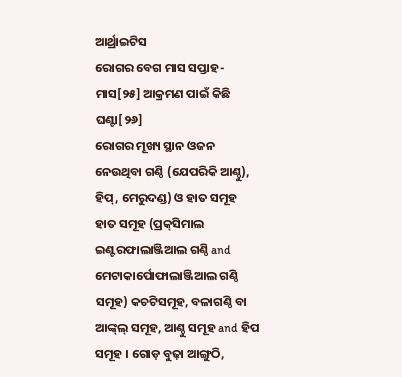ଆର୍ଥ୍ରାଇଟିସ
ରୋଗର ବେଗ ମାସ ସପ୍ତାହ-ମାସ[୨୫] ଆକ୍ରମଣ ପାଇଁ କିଛି ଘଣ୍ଟା[୨୬]
ରୋଗର ମୂଖ୍ୟ ସ୍ଥାନ ଓଜନ ନେଉଥିବା ଗଣ୍ଠି (ଯେପରିକି ଆଣ୍ଠୁ), ହିପ୍, ମେରୁଦଣ୍ଡ) ଓ ହାତ ସମୂହ ହାତ ସମୂହ (ପ୍ରକ୍‌ସିମାଲ ଇଣ୍ଟରଫାଲାଞ୍ଜିଆଲ ଗଣ୍ଠି and ମେଟାକାର୍ପୋଫାଲାଞ୍ଜିଆଲ ଗଣ୍ଠି ସମୂହ) କଚଟିସମୂହ, ବଳାଗଣ୍ଠି ବା ଆଙ୍କ୍‌ଲ୍ ସମୂହ, ଆଣ୍ଠୁ ସମୂହ and ହିପ ସମୂହ । ଗୋଡ଼ ବୁଢ଼ା ଆଙ୍ଗୁଠି,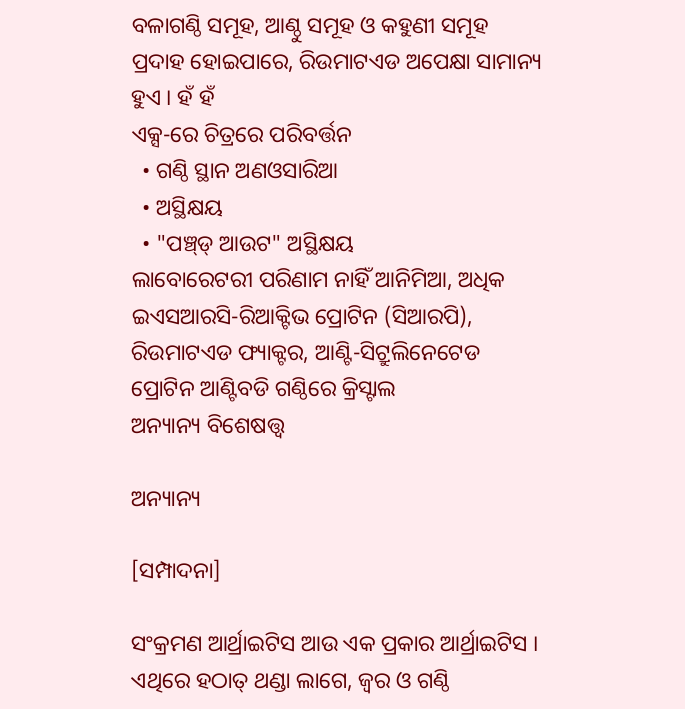ବଳାଗଣ୍ଠି ସମୂହ, ଆଣ୍ଠୁ ସମୂହ ଓ କ‌ହୁଣୀ ସମୂହ
ପ୍ରଦାହ ହୋଇପାରେ, ରିଉମାଟଏଡ ଅପେକ୍ଷା ସାମାନ୍ୟ ହୁଏ । ହଁ ହଁ
ଏକ୍ସ-ରେ ଚିତ୍ରରେ ପରିବର୍ତ୍ତନ
  • ଗଣ୍ଠି ସ୍ଥାନ ଅଣଓସାରିଆ
  • ଅସ୍ଥିକ୍ଷୟ
  • "ପଞ୍ଚ୍‌ଡ୍ ଆଉଟ" ଅସ୍ଥିକ୍ଷୟ
ଲାବୋରେଟରୀ ପରିଣାମ ନାହିଁ ଆନିମିଆ, ଅଧିକ ଇଏସଆରସି-ରିଆକ୍ଟିଭ ପ୍ରୋଟିନ (ସିଆରପି), ରିଉମାଟଏଡ ଫ୍ୟାକ୍ଟର, ଆଣ୍ଟି-ସିଟ୍ରୁଲିନେଟେଡ ପ୍ରୋଟିନ ଆଣ୍ଟିବଡି ଗଣ୍ଠିରେ କ୍ରିସ୍ଟାଲ
ଅନ୍ୟାନ୍ୟ ବିଶେଷତ୍ତ୍ୱ

ଅନ୍ୟାନ୍ୟ

[ସମ୍ପାଦନା]

ସଂକ୍ରମଣ ଆର୍ଥ୍ରାଇଟିସ ଆଉ ଏକ ପ୍ରକାର ଆର୍ଥ୍ରାଇଟିସ । ଏଥିରେ ହଠାତ୍ ଥଣ୍ଡା ଲାଗେ, ଜ୍ୱର ଓ ଗଣ୍ଠି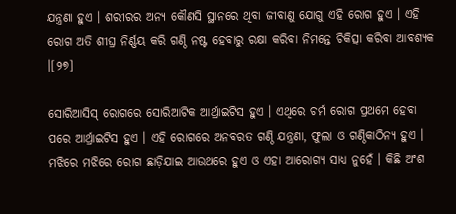ଯନ୍ତ୍ରଣା ହୁଏ । ଶରୀରର ଅନ୍ୟ କୌଣସି ସ୍ଥାନରେ ଥିବା ଜୀବାଣୁ ଯୋଗୁ ଏହି ରୋଗ ହୁଏ । ଏହି ରୋଗ ଅତି ଶୀଘ୍ର ନିର୍ଣ୍ଣୟ କରି ଗଣ୍ଠି ନଷ୍ଟ ହେବାରୁ ରକ୍ଷା କରିବା ନିମନ୍ତେ ଚିକିତ୍ସା କରିବା ଆବଶ୍ୟକ ।[୨୭]

ସୋରିଆସିସ୍ ରୋଗରେ ସୋରିଆଟିକ ଆର୍ଥ୍ରାଇଟିସ ହୁଏ । ଏଥିରେ ଚର୍ମ ରୋଗ ପ୍ରଥମେ ହେବା ପରେ ଆର୍ଥ୍ରାଇଟିସ ହୁଏ । ଏହି ରୋଗରେ ଅନବରତ ଗଣ୍ଠି ଯନ୍ତ୍ରଣା, ଫୁଲା ଓ ଗଣ୍ଠିକାଠିନ୍ୟ ହୁଏ । ମଝିରେ ମଝିରେ ରୋଗ ଛାଡ଼ିଯାଇ ଆଉଥରେ ହୁଏ ଓ ଏହା ଆରୋଗ୍ୟ ସାଧ୍ୟ ନୁହେଁ । କିଛି ଅଂଶ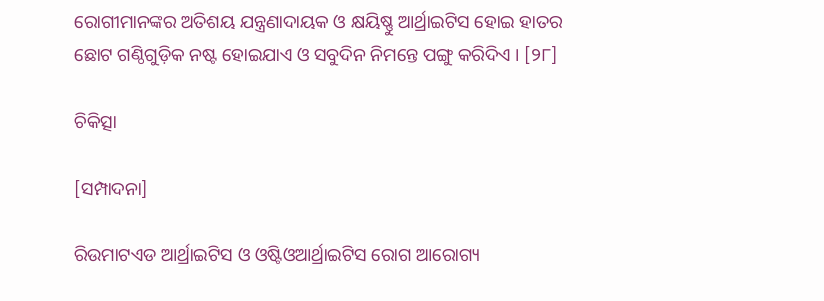ରୋଗୀମାନଙ୍କର ଅତିଶୟ ଯନ୍ତ୍ରଣାଦାୟକ ଓ କ୍ଷୟିଷ୍ଣୁ ଆର୍ଥ୍ରାଇଟିସ ହୋଇ ହାତର ଛୋଟ ଗଣ୍ଠିଗୁଡ଼ିକ ନଷ୍ଟ ହୋଇଯାଏ ଓ ସବୁଦିନ ନିମନ୍ତେ ପଙ୍ଗୁ କରିଦିଏ । [୨୮]

ଚିକିତ୍ସା

[ସମ୍ପାଦନା]

ରିଉମାଟଏଡ ଆର୍ଥ୍ରାଇଟିସ ଓ ଓଷ୍ଟିଓଆର୍ଥ୍ରାଇଟିସ ରୋଗ ଆରୋଗ୍ୟ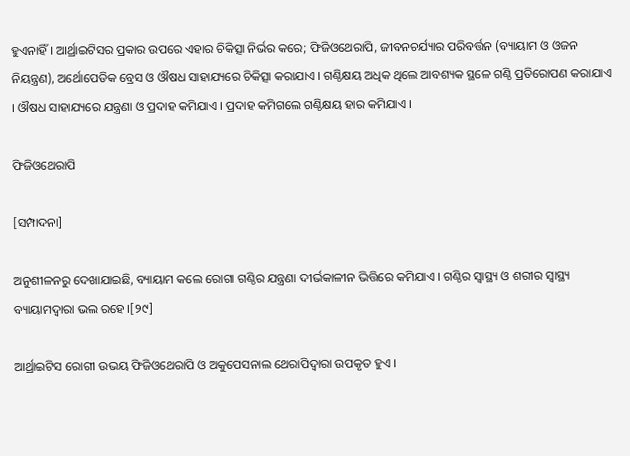ହୁଏନାହିଁ । ଆର୍ଥ୍ରାଇଟିସର ପ୍ରକାର ଉପରେ ଏହାର ଚିକିତ୍ସା ନିର୍ଭର କରେ; ଫିଜିଓଥେରାପି, ଜୀବନ‌ଚର୍ଯ୍ୟାର ପରିବର୍ତ୍ତନ (ବ୍ୟାୟାମ ଓ ଓଜନ ନିୟନ୍ତ୍ରଣ), ଅର୍ଥୋପେଡିକ ବ୍ରେସ ଓ ଔଷଧ ସାହାଯ୍ୟରେ ଚିକିତ୍ସା କରାଯାଏ । ଗଣ୍ଠିକ୍ଷୟ ଅଧିକ ଥିଲେ ଆବଶ୍ୟକ ସ୍ଥଳେ ଗଣ୍ଠି ପ୍ରତିରୋପଣ କରାଯାଏ । ଔଷଧ ସାହାଯ୍ୟରେ ଯନ୍ତ୍ରଣା ଓ ପ୍ରଦାହ କମିଯାଏ । ପ୍ରଦାହ କମିଗଲେ ଗଣ୍ଠିକ୍ଷୟ ହାର କମିଯାଏ ।

ଫିଜିଓଥେରାପି

[ସମ୍ପାଦନା]

ଅନୁଶୀଳନରୁ ଦେଖାଯାଇଛି, ବ୍ୟାୟାମ କଲେ ରୋଗା ଗଣ୍ଠିର ଯନ୍ତ୍ରଣା ଦୀର୍ଭକାଳୀନ ଭିତ୍ତିରେ କମିଯାଏ । ଗଣ୍ଠିର ସ୍ୱାସ୍ଥ୍ୟ ଓ ଶରୀର ସ୍ୱାସ୍ଥ୍ୟ ବ୍ୟାୟାମଦ୍ୱାରା ଭଲ ରହେ ।[୨୯]

ଆର୍ଥ୍ରାଇଟିସ ରୋଗୀ ଉଭୟ ଫିଜିଓଥେରାପି ଓ ଅକୁପେସନାଲ ଥେରାପିଦ୍ୱାରା ଉପକୃତ ହୁଏ ।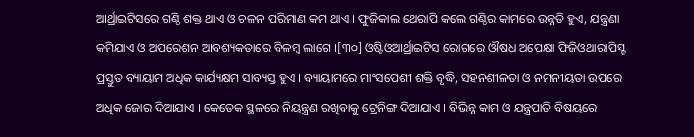ଆର୍ଥ୍ରାଇଟିସରେ ଗଣ୍ଠି ଶକ୍ତ ଥାଏ ଓ ଚଳନ ପରିମାଣ କମ ଥାଏ । ଫୁଜିକାଲ ଥେରାପି କଲେ ଗଣ୍ଠିର କାମରେ ଉନ୍ନତି ହୁଏ, ଯନ୍ତ୍ରଣା କମିଯାଏ ଓ ଅପରେଶନ ଆବଶ୍ୟକତାରେ ବିଳମ୍ବ ଲାଗେ ।[୩୦] ଓଷ୍ଟିଓଆର୍ଥ୍ରାଇଟିସ ରୋଗରେ ଔଷଧ ଅପେକ୍ଷା ଫିଜିଓଥାରାପିସ୍ଟ ପ୍ରସ୍ତୁତ ବ୍ୟାୟାମ ଅଧିକ କାର୍ଯ୍ୟକ୍ଷମ ସାବ୍ୟସ୍ତ ହୁଏ । ବ୍ୟାୟାମରେ ମାଂସପେଶୀ ଶକ୍ତି ବୃଦ୍ଧି, ସ‌ହ‌ନଶୀଳତା ଓ ନମନୀୟତା ଉପରେ ଅଧିକ ଜୋର ଦିଆଯାଏ । କେତେକ ସ୍ଥଳରେ ନିୟନ୍ତ୍ରଣ ରଖିବାକୁ ଟ୍ରେନିଙ୍ଗ ଦିଆଯାଏ । ବିଭିନ୍ନ କାମ ଓ ଯନ୍ତ୍ରପାତି ବିଷୟରେ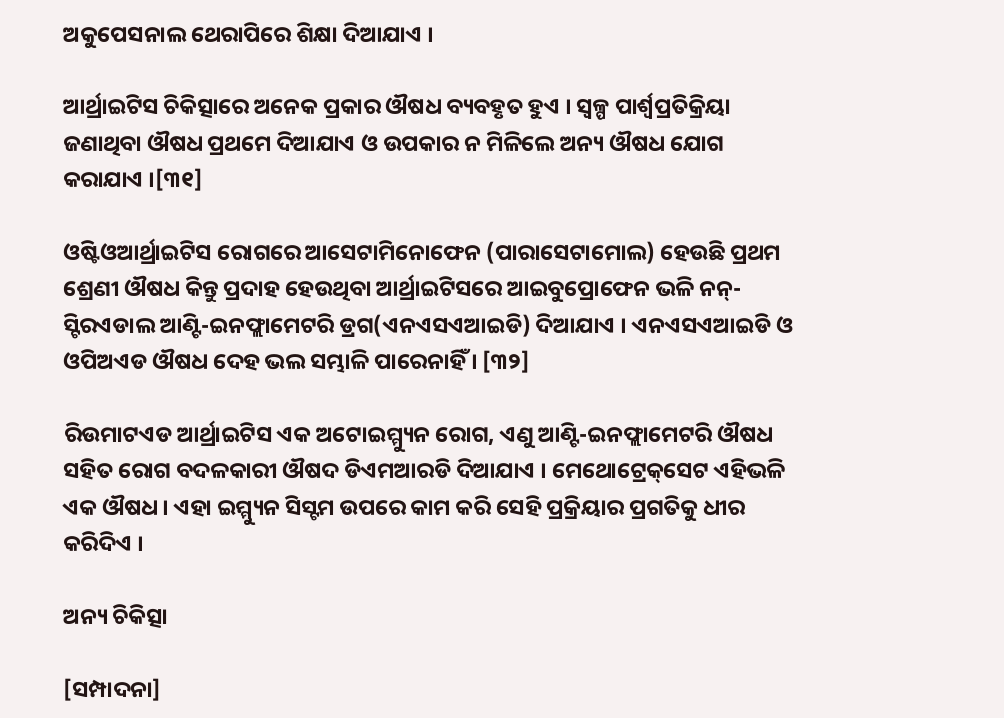ଅକୁପେସନାଲ ଥେରାପିରେ ଶିକ୍ଷା ଦିଆଯାଏ ।

ଆର୍ଥ୍ରାଇଟିସ ଚିକିତ୍ସାରେ ଅନେକ ପ୍ରକାର ଔଷଧ ବ୍ୟବ‌ହୃତ ହୁଏ । ସ୍ୱଳ୍ପ ପାର୍ଶ୍ୱପ୍ରତିକ୍ରିୟା ଜଣାଥିବା ଔଷଧ ପ୍ରଥମେ ଦିଆଯାଏ ଓ ଉପକାର ନ ମିଳିଲେ ଅନ୍ୟ ଔଷଧ ଯୋଗ କରାଯାଏ ।[୩୧]

ଓଷ୍ଟିଓଆର୍ଥ୍ରାଇଟିସ ରୋଗରେ ଆସେଟାମିନୋଫେନ (ପାରାସେଟାମୋଲ) ହେଉଛି ପ୍ରଥମ ଶ୍ରେଣୀ ଔଷଧ କିନ୍ତୁ ପ୍ରଦାହ ହେଉଥିବା ଆର୍ଥ୍ରାଇଟିସରେ ଆଇବୁପ୍ରୋଫେନ ଭଳି ନନ୍-ସ୍ଟିରଏଡାଲ ଆଣ୍ଟି-ଇନଫ୍ଲାମେଟରି ଡ୍ରଗ(ଏନ‌ଏସ‌ଏ‌ଆଇ‌ଡି) ଦିଆଯାଏ । ଏନ‌ଏସ‌ଏ‌ଆଇ‌ଡି ଓ ଓପିଅଏଡ ଔଷଧ ଦେହ ଭଲ ସମ୍ଭାଳି ପାରେନାହିଁ । [୩୨]

ରିଉମାଟଏଡ ଆର୍ଥ୍ରାଇଟିସ ଏକ ଅଟୋଇମ୍ମ୍ୟୁନ ରୋଗ, ଏଣୁ ଆଣ୍ଟି-ଇନଫ୍ଲାମେଟରି ଔଷଧ ସ‌ହିତ ରୋଗ ବଦଳକାରୀ ଔଷଦ ଡିଏମଆରଡି ଦିଆଯାଏ । ମେଥୋଟ୍ରେକ୍‌ସେଟ ଏହିଭଳି ଏକ ଔଷଧ । ଏହା ଇମ୍ମ୍ୟୁନ ସିସ୍ଟମ ଉପରେ କାମ କରି ସେହି ପ୍ରକ୍ରିୟାର ପ୍ରଗତିକୁ ଧୀର କରିଦିଏ ।

ଅନ୍ୟ ଚିକିତ୍ସା

[ସମ୍ପାଦନା]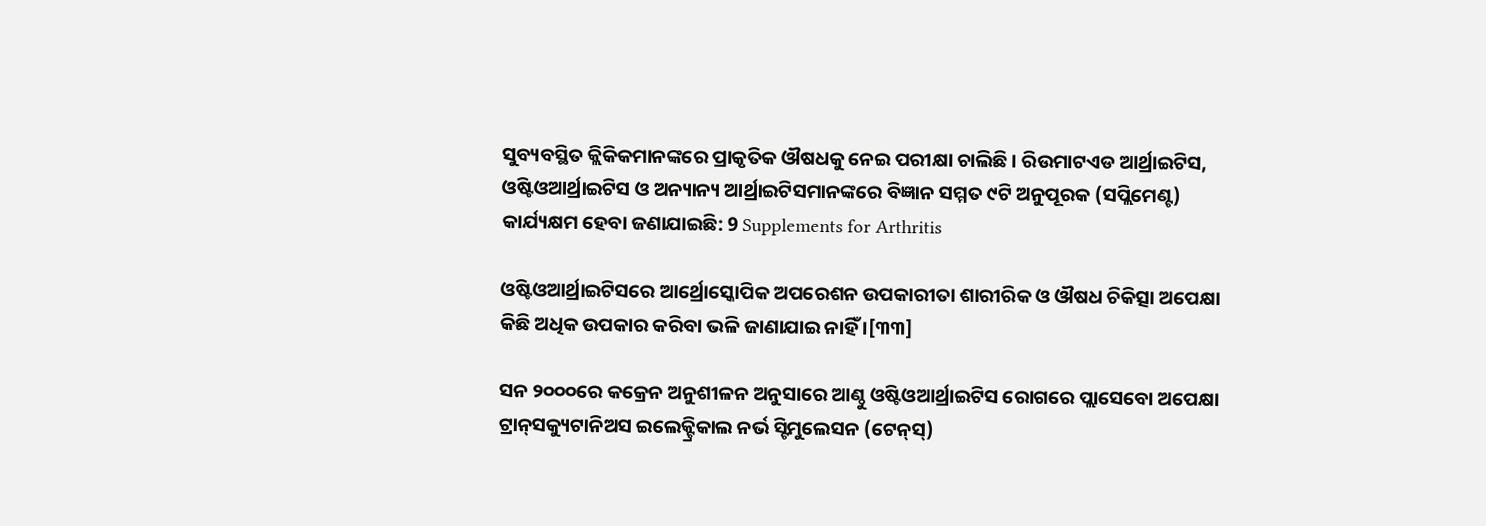ସୁବ୍ୟବସ୍ଥିତ କ୍ଲିକିକମାନଙ୍କରେ ପ୍ରାକୃତିକ ଔଷଧକୁ ନେଇ ପରୀକ୍ଷା ଚାଲିଛି । ରିଉମାଟଏଡ ଆର୍ଥ୍ରାଇଟିସ, ଓଷ୍ଟିଓଆର୍ଥ୍ରାଇଟିସ ଓ ଅନ୍ୟାନ୍ୟ ଆର୍ଥ୍ରାଇଟିସମାନଙ୍କରେ ବିଜ୍ଞାନ ସମ୍ମତ ୯ଟି ଅନୁପୂରକ (ସପ୍ଲିମେଣ୍ଟ) କାର୍ଯ୍ୟକ୍ଷମ ହେବା ଜଣାଯାଇଛି: 9 Supplements for Arthritis

ଓଷ୍ଟିଓଆର୍ଥ୍ରାଇଟିସରେ ଆର୍ଥ୍ରୋସ୍କୋପିକ ଅପରେଶନ ଉପକାରୀତା ଶାରୀରିକ ଓ ଔଷଧ ଚିକିତ୍ସା ଅପେକ୍ଷା କିଛି ଅଧିକ ଉପକାର କରିବା ଭଳି ଜାଣାଯାଇ ନାହିଁ ।[୩୩]

ସନ ୨୦୦୦ରେ କ‌କ୍ରେନ ଅନୁଶୀଳନ ଅନୁସାରେ ଆଣ୍ଠୁ ଓଷ୍ଟିଓଆର୍ଥ୍ରାଇଟିସ ରୋଗରେ ପ୍ଲାସେବୋ ଅପେକ୍ଷା ଟ୍ରାନ୍‌ସକ୍ୟୁଟାନିଅସ ଇଲେକ୍ଟ୍ରିକାଲ ନର୍ଭ ସ୍ଟିମୁଲେସନ (ଟେନ୍‌ସ୍)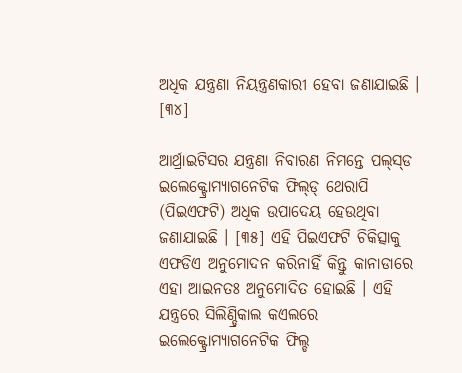ଅଧିକ ଯନ୍ତ୍ରଣା ନିୟନ୍ତ୍ରଣକାରୀ ହେବା ଜଣାଯାଇଛି । [୩୪]

ଆର୍ଥ୍ରାଇଟିସର ଯନ୍ତ୍ରଣା ନିବାରଣ ନିମନ୍ତେ ପଲ୍‌ସ୍‌ଡ ଇଲେକ୍ଟ୍ରୋମ୍ୟାଗନେଟିକ ଫିଲ୍‌ଡ୍ ଥେରାପି (ପିଇଏଫଟି) ଅଧିକ ଉପାଦେୟ ହେଉଥିବା ଜଣାଯାଇଛି । [୩୫] ଏହି ପିଇଏଫଟି ଚିକିତ୍ସାକୁ ଏଫଡିଏ ଅନୁମୋଦନ କରିନାହିଁ କିନ୍ତୁ କାନାଡାରେ ଏହା ଆଇନତଃ ଅନୁମୋଦିତ ହୋଇଛି । ଏହି ଯନ୍ତ୍ରରେ ସିଲିଣ୍ଡ୍ରିକାଲ କଏଲରେ ଇଲେକ୍ଟ୍ରୋମ୍ୟାଗନେଟିକ ଫିଲ୍ଡ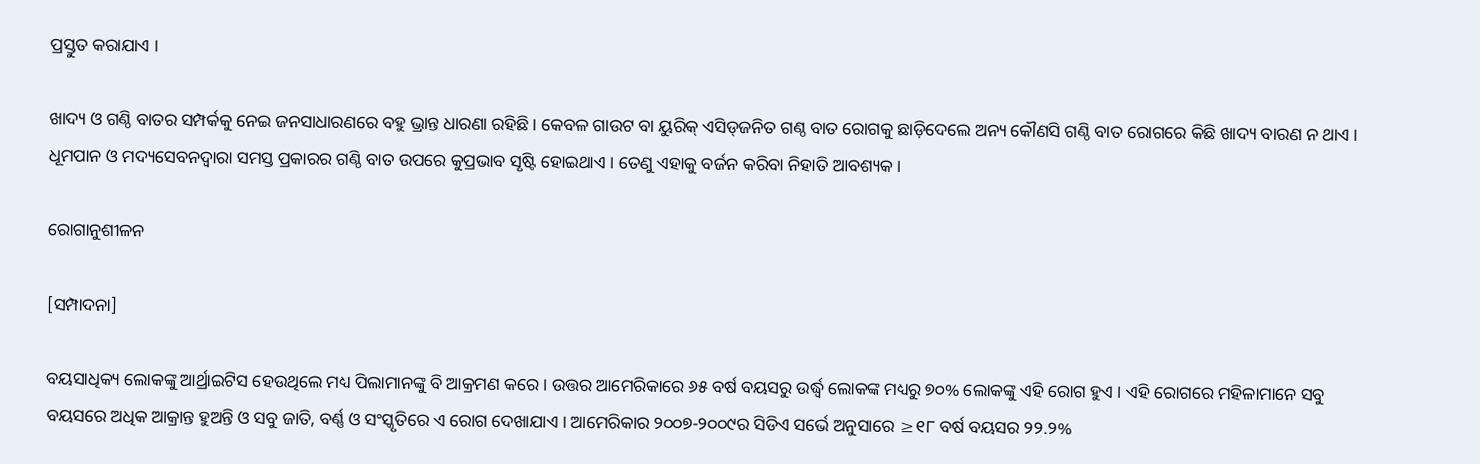ପ୍ରସ୍ତୁତ କରାଯାଏ ।

ଖାଦ୍ୟ ଓ ଗଣ୍ଠି ବାତର ସମ୍ପର୍କ‌କୁ ନେଇ ଜନସାଧାରଣରେ ବ‌ହୁ ଭ୍ରାନ୍ତ ଧାରଣା ରହିଛି । କେବଳ ଗାଉଟ ବା ୟୁରିକ୍ ଏସିଡ୍‌ଜନିତ ଗଣ୍ଠ ବାତ ରୋଗକୁ ଛାଡ଼ିଦେଲେ ଅନ୍ୟ କୌଣସି ଗଣ୍ଠି ବାତ ରୋଗରେ କିଛି ଖାଦ୍ୟ ବାରଣ ନ ଥାଏ । ଧୂମ‌ପାନ ଓ ମଦ୍ୟସେବନଦ୍ୱାରା ସମସ୍ତ ପ୍ରକାରର ଗଣ୍ଠି ବାତ ଉପରେ କୁପ୍ରଭାବ ସୃଷ୍ଟି ହୋଇଥାଏ । ତେଣୁ ଏହାକୁ ବର୍ଜନ କରିବା ନିହାତି ଆବଶ୍ୟକ ।

ରୋଗାନୁଶୀଳନ

[ସମ୍ପାଦନା]

ବୟସାଧିକ୍ୟ ଲୋକଙ୍କୁ ଆର୍ଥ୍ରାଇଟିସ ହେଉଥିଲେ ମଧ୍ୟ ପିଲାମାନଙ୍କୁ ବି ଆକ୍ରମଣ କରେ । ଉତ୍ତର ଆମେରିକାରେ ୬୫ ବର୍ଷ ବୟସରୁ ଉର୍ଦ୍ଧ୍ୱ ଲୋକଙ୍କ ମଧ୍ୟରୁ ୭୦% ଲୋକଙ୍କୁ ଏହି ରୋଗ ହୁଏ । ଏହି ରୋଗରେ ମହିଳାମାନେ ସବୁ ବୟସରେ ଅଧିକ ଆକ୍ରାନ୍ତ ହୁଅନ୍ତି ଓ ସବୁ ଜାତି, ବର୍ଣ୍ଣ ଓ ସଂସ୍କୃତିରେ ଏ ରୋଗ ଦେଖାଯାଏ । ଆମେରିକାର ୨୦୦୭-୨୦୦୯ର ସିଡିଏ ସର୍ଭେ ଅନୁସାରେ ≥୧୮ ବର୍ଷ ବୟସର ୨୨.୨%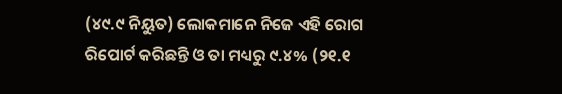(୪୯.୯ ନିୟୁତ) ଲୋକମାନେ ନିଜେ ଏହି ରୋଗ ରିପୋର୍ଟ କରିଛନ୍ତି ଓ ତା ମଧ୍ୟରୁ ୯.୪% (୨୧.୧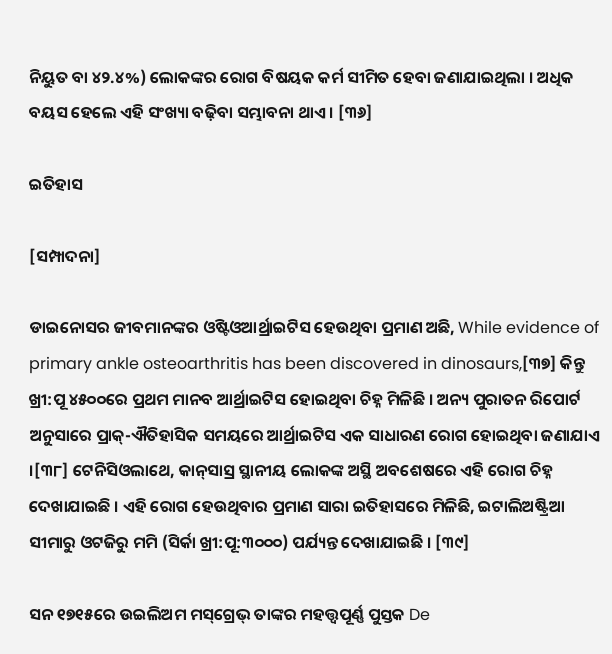ନିୟୁତ ବା ୪୨.୪%) ଲୋକଙ୍କର ରୋଗ ବିଷୟକ କର୍ମ ସୀମିତ ହେବା ଜଣାଯାଇଥିଲା । ଅଧିକ ବୟସ ହେଲେ ଏହି ସଂଖ୍ୟା ବଢ଼ିବା ସମ୍ଭାବନା ଥାଏ । [୩୬]

ଇତିହାସ

[ସମ୍ପାଦନା]

ଡାଇନୋସର ଜୀବମାନଙ୍କର ଓଷ୍ଟିଓଆର୍ଥ୍ରାଇଟିସ ହେଉଥିବା ପ୍ରମାଣ ଅଛି, While evidence of primary ankle osteoarthritis has been discovered in dinosaurs,[୩୭] କିନ୍ତୁ ଖ୍ରୀ:ପୂ ୪୫୦୦ରେ ପ୍ରଥମ ମାନବ ଆର୍ଥ୍ରାଇଟିସ ହୋଇଥିବା ଚିହ୍ନ ମିଳିଛି । ଅନ୍ୟ ପୁରାତନ ରିପୋର୍ଟ ଅନୁସାରେ ପ୍ରାକ୍-ଐତିହାସିକ ସମୟରେ ଆର୍ଥ୍ରାଇଟିସ ଏକ ସାଧାରଣ ରୋଗ ହୋଇଥିବା ଜଣାଯାଏ ।[୩୮] ଟେନିସିଓଲାଥେ, କାନ୍‌ସାସ୍ର ସ୍ଥାନୀୟ ଲୋକଙ୍କ ଅସ୍ଥି ଅବଶେଷରେ ଏହି ରୋଗ ଚିହ୍ନ ଦେଖାଯାଇଛି । ଏହି ରୋଗ ହେଉଥିବାର ପ୍ରମାଣ ସାରା ଇତିହାସରେ ମିଳିଛି, ଇଟାଲିଅଷ୍ଟ୍ରିଆ ସୀମାରୁ ଓଟଜିରୁ ମମି (ସିର୍କା ଖ୍ରୀ:ପୂ:୩୦୦୦) ପର୍ଯ୍ୟନ୍ତ ଦେଖାଯାଇଛି । [୩୯]

ସନ ୧୭୧୫ରେ ଉଇଲିଅମ ମସ୍‌ଗ୍ରେଭ୍ ତାଙ୍କର ମହତ୍ତ୍ୱପୂର୍ଣ୍ଣ ପୁସ୍ତକ De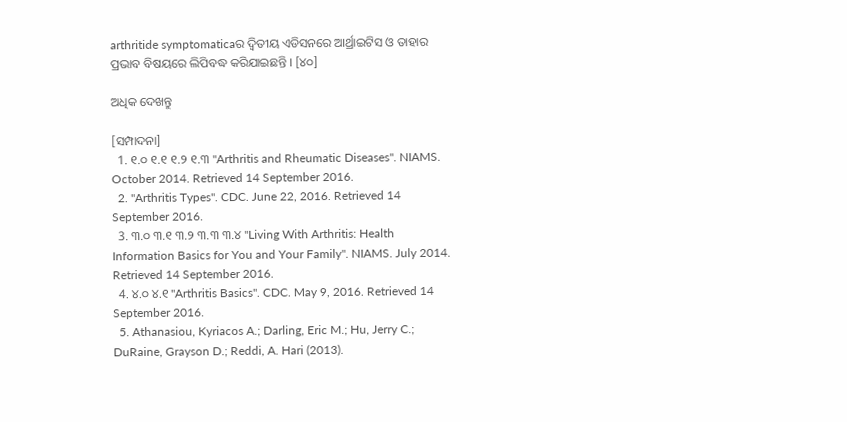arthritide symptomaticaର ଦ୍ୱିତୀୟ ଏଡିସନରେ ଆର୍ଥ୍ରାଇଟିସ ଓ ତାହାର ପ୍ରଭାବ ବିଷୟରେ ଲିପିବଦ୍ଧ କରିଯାଇଛନ୍ତି । [୪୦]

ଅଧିକ ଦେଖନ୍ତୁ

[ସମ୍ପାଦନା]
  1. ୧.୦ ୧.୧ ୧.୨ ୧.୩ "Arthritis and Rheumatic Diseases". NIAMS. October 2014. Retrieved 14 September 2016.
  2. "Arthritis Types". CDC. June 22, 2016. Retrieved 14 September 2016.
  3. ୩.୦ ୩.୧ ୩.୨ ୩.୩ ୩.୪ "Living With Arthritis: Health Information Basics for You and Your Family". NIAMS. July 2014. Retrieved 14 September 2016.
  4. ୪.୦ ୪.୧ "Arthritis Basics". CDC. May 9, 2016. Retrieved 14 September 2016.
  5. Athanasiou, Kyriacos A.; Darling, Eric M.; Hu, Jerry C.; DuRaine, Grayson D.; Reddi, A. Hari (2013).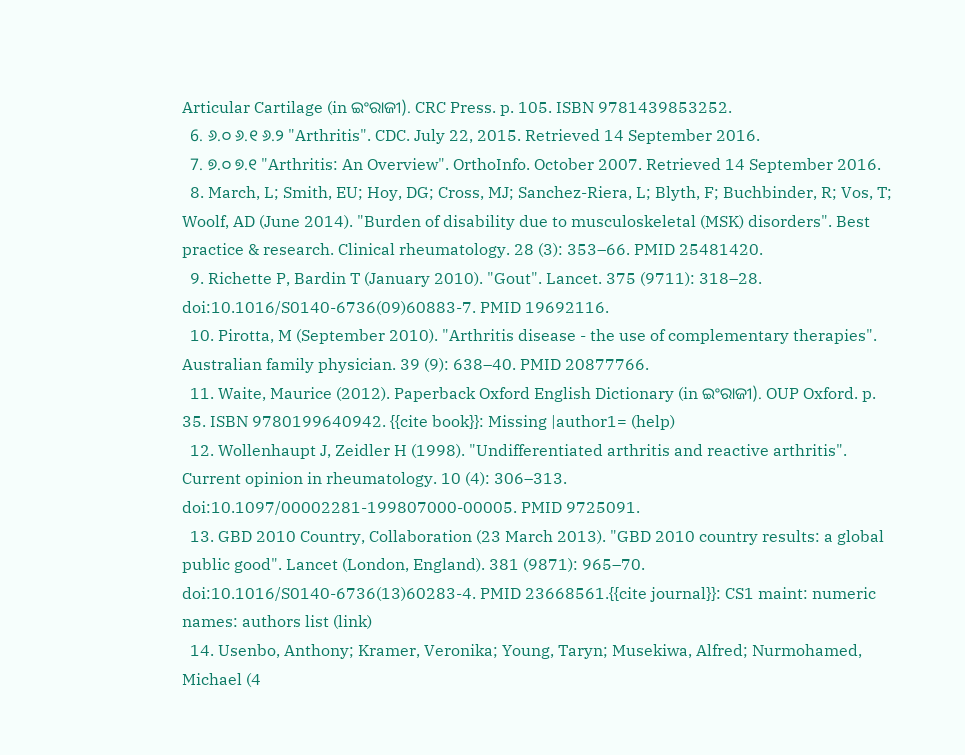Articular Cartilage (in ଇଂରାଜୀ). CRC Press. p. 105. ISBN 9781439853252.
  6. ୬.୦ ୬.୧ ୬.୨ "Arthritis". CDC. July 22, 2015. Retrieved 14 September 2016.
  7. ୭.୦ ୭.୧ "Arthritis: An Overview". OrthoInfo. October 2007. Retrieved 14 September 2016.
  8. March, L; Smith, EU; Hoy, DG; Cross, MJ; Sanchez-Riera, L; Blyth, F; Buchbinder, R; Vos, T; Woolf, AD (June 2014). "Burden of disability due to musculoskeletal (MSK) disorders". Best practice & research. Clinical rheumatology. 28 (3): 353–66. PMID 25481420.
  9. Richette P, Bardin T (January 2010). "Gout". Lancet. 375 (9711): 318–28. doi:10.1016/S0140-6736(09)60883-7. PMID 19692116.
  10. Pirotta, M (September 2010). "Arthritis disease - the use of complementary therapies". Australian family physician. 39 (9): 638–40. PMID 20877766.
  11. Waite, Maurice (2012). Paperback Oxford English Dictionary (in ଇଂରାଜୀ). OUP Oxford. p. 35. ISBN 9780199640942. {{cite book}}: Missing |author1= (help)
  12. Wollenhaupt J, Zeidler H (1998). "Undifferentiated arthritis and reactive arthritis". Current opinion in rheumatology. 10 (4): 306–313. doi:10.1097/00002281-199807000-00005. PMID 9725091.
  13. GBD 2010 Country, Collaboration (23 March 2013). "GBD 2010 country results: a global public good". Lancet (London, England). 381 (9871): 965–70. doi:10.1016/S0140-6736(13)60283-4. PMID 23668561.{{cite journal}}: CS1 maint: numeric names: authors list (link)
  14. Usenbo, Anthony; Kramer, Veronika; Young, Taryn; Musekiwa, Alfred; Nurmohamed, Michael (4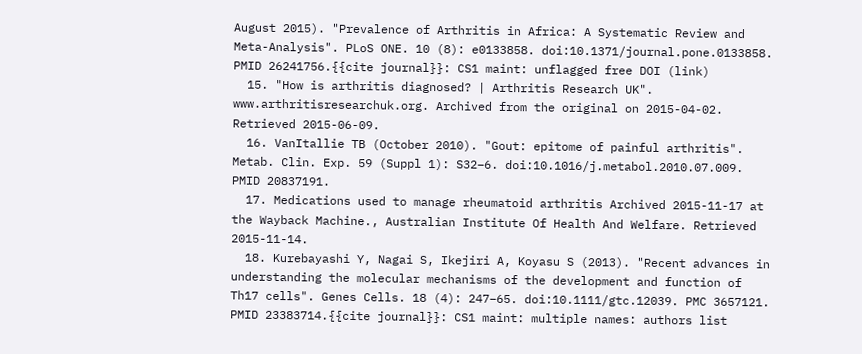August 2015). "Prevalence of Arthritis in Africa: A Systematic Review and Meta-Analysis". PLoS ONE. 10 (8): e0133858. doi:10.1371/journal.pone.0133858. PMID 26241756.{{cite journal}}: CS1 maint: unflagged free DOI (link)
  15. "How is arthritis diagnosed? | Arthritis Research UK". www.arthritisresearchuk.org. Archived from the original on 2015-04-02. Retrieved 2015-06-09.
  16. VanItallie TB (October 2010). "Gout: epitome of painful arthritis". Metab. Clin. Exp. 59 (Suppl 1): S32–6. doi:10.1016/j.metabol.2010.07.009. PMID 20837191.
  17. Medications used to manage rheumatoid arthritis Archived 2015-11-17 at the Wayback Machine., Australian Institute Of Health And Welfare. Retrieved 2015-11-14.
  18. Kurebayashi Y, Nagai S, Ikejiri A, Koyasu S (2013). "Recent advances in understanding the molecular mechanisms of the development and function of Th17 cells". Genes Cells. 18 (4): 247–65. doi:10.1111/gtc.12039. PMC 3657121. PMID 23383714.{{cite journal}}: CS1 maint: multiple names: authors list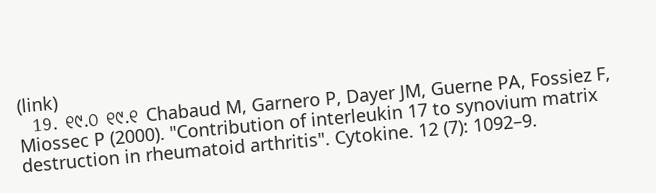(link)
  19. ୧୯.୦ ୧୯.୧ Chabaud M, Garnero P, Dayer JM, Guerne PA, Fossiez F, Miossec P (2000). "Contribution of interleukin 17 to synovium matrix destruction in rheumatoid arthritis". Cytokine. 12 (7): 1092–9.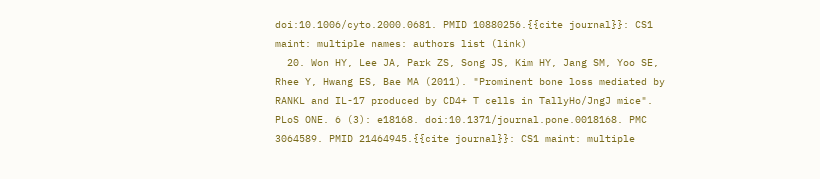doi:10.1006/cyto.2000.0681. PMID 10880256.{{cite journal}}: CS1 maint: multiple names: authors list (link)
  20. Won HY, Lee JA, Park ZS, Song JS, Kim HY, Jang SM, Yoo SE, Rhee Y, Hwang ES, Bae MA (2011). "Prominent bone loss mediated by RANKL and IL-17 produced by CD4+ T cells in TallyHo/JngJ mice". PLoS ONE. 6 (3): e18168. doi:10.1371/journal.pone.0018168. PMC 3064589. PMID 21464945.{{cite journal}}: CS1 maint: multiple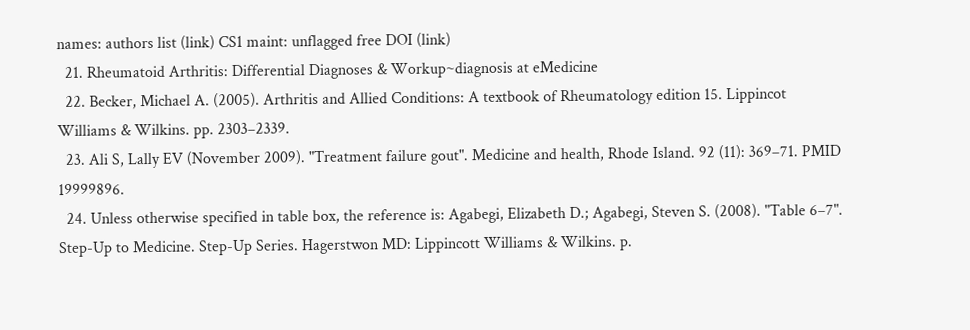names: authors list (link) CS1 maint: unflagged free DOI (link)
  21. Rheumatoid Arthritis: Differential Diagnoses & Workup~diagnosis at eMedicine
  22. Becker, Michael A. (2005). Arthritis and Allied Conditions: A textbook of Rheumatology edition 15. Lippincot Williams & Wilkins. pp. 2303–2339.
  23. Ali S, Lally EV (November 2009). "Treatment failure gout". Medicine and health, Rhode Island. 92 (11): 369–71. PMID 19999896.
  24. Unless otherwise specified in table box, the reference is: Agabegi, Elizabeth D.; Agabegi, Steven S. (2008). "Table 6–7". Step-Up to Medicine. Step-Up Series. Hagerstwon MD: Lippincott Williams & Wilkins. p.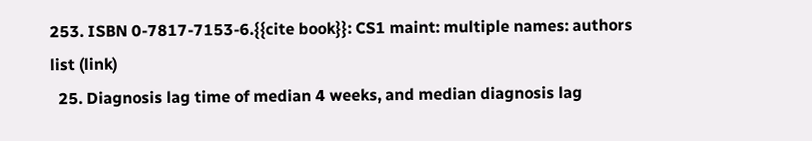253. ISBN 0-7817-7153-6.{{cite book}}: CS1 maint: multiple names: authors list (link)
  25. Diagnosis lag time of median 4 weeks, and median diagnosis lag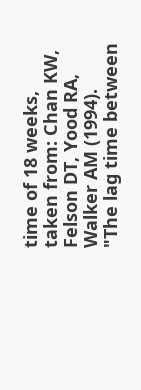time of 18 weeks, taken from: Chan KW, Felson DT, Yood RA, Walker AM (1994). "The lag time between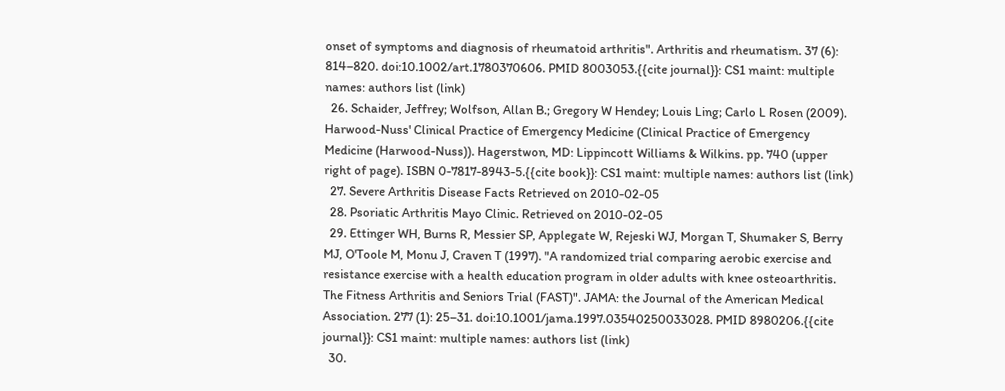onset of symptoms and diagnosis of rheumatoid arthritis". Arthritis and rheumatism. 37 (6): 814–820. doi:10.1002/art.1780370606. PMID 8003053.{{cite journal}}: CS1 maint: multiple names: authors list (link)
  26. Schaider, Jeffrey; Wolfson, Allan B.; Gregory W Hendey; Louis Ling; Carlo L Rosen (2009). Harwood-Nuss' Clinical Practice of Emergency Medicine (Clinical Practice of Emergency Medicine (Harwood-Nuss)). Hagerstwon, MD: Lippincott Williams & Wilkins. pp. 740 (upper right of page). ISBN 0-7817-8943-5.{{cite book}}: CS1 maint: multiple names: authors list (link)
  27. Severe Arthritis Disease Facts Retrieved on 2010-02-05
  28. Psoriatic Arthritis Mayo Clinic. Retrieved on 2010-02-05
  29. Ettinger WH, Burns R, Messier SP, Applegate W, Rejeski WJ, Morgan T, Shumaker S, Berry MJ, O'Toole M, Monu J, Craven T (1997). "A randomized trial comparing aerobic exercise and resistance exercise with a health education program in older adults with knee osteoarthritis. The Fitness Arthritis and Seniors Trial (FAST)". JAMA: the Journal of the American Medical Association. 277 (1): 25–31. doi:10.1001/jama.1997.03540250033028. PMID 8980206.{{cite journal}}: CS1 maint: multiple names: authors list (link)
  30.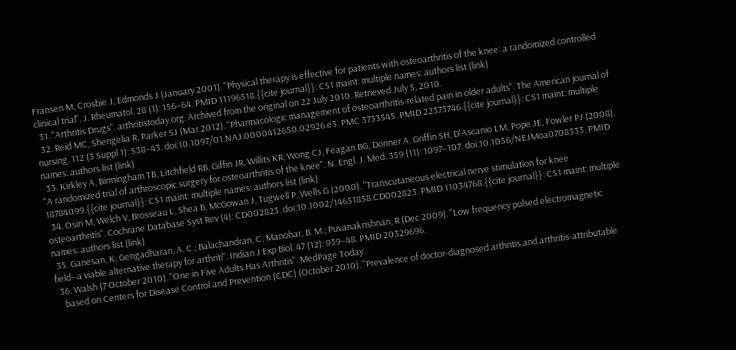Fransen M, Crosbie J, Edmonds J (January 2001). "Physical therapy is effective for patients with osteoarthritis of the knee: a randomized controlled clinical trial". J. Rheumatol. 28 (1): 156–64. PMID 11196518.{{cite journal}}: CS1 maint: multiple names: authors list (link)
  31. "Arthritis Drugs". arthritistoday.org. Archived from the original on 22 July 2010. Retrieved July 5, 2010.
  32. Reid MC, Shengelia R, Parker SJ (Mar 2012). "Pharmacologic management of osteoarthritis-related pain in older adults". The American journal of nursing. 112 (3 Suppl 1): S38–43. doi:10.1097/01.NAJ.0000412650.02926.e3. PMC 3733545. PMID 22373746.{{cite journal}}: CS1 maint: multiple names: authors list (link)
  33. Kirkley A, Birmingham TB, Litchfield RB, Giffin JR, Willits KR, Wong CJ, Feagan BG, Donner A, Griffin SH, D'Ascanio LM, Pope JE, Fowler PJ (2008). "A randomized trial of arthroscopic surgery for osteoarthritis of the knee". N. Engl. J. Med. 359 (11): 1097–107. doi:10.1056/NEJMoa0708333. PMID 18784099.{{cite journal}}: CS1 maint: multiple names: authors list (link)
  34. Osiri M, Welch V, Brosseau L, Shea B, McGowan J, Tugwell P, Wells G (2000). "Transcutaneous electrical nerve stimulation for knee osteoarthritis". Cochrane Database Syst Rev (4): CD002823. doi:10.1002/14651858.CD002823. PMID 11034768.{{cite journal}}: CS1 maint: multiple names: authors list (link)
  35. Ganesan, K; Gengadharan, A. C.; Balachandran, C; Manohar, B. M.; Puvanakrishnan, R (Dec 2009). "Low frequency pulsed electromagnetic field--a viable alternative therapy for arthriti". Indian J Exp Biol. 47 (12): 939–48. PMID 20329696.
  36. Walsh (7 October 2010). "One in Five Adults Has Arthritis". MedPage Today.
    based on Centers for Disease Control and Prevention (CDC) (October 2010). "Prevalence of doctor-diagnosed arthritis and arthritis-attributable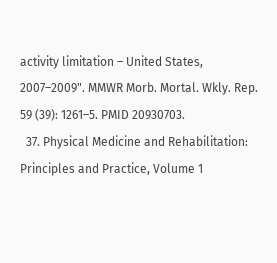activity limitation – United States, 2007–2009". MMWR Morb. Mortal. Wkly. Rep. 59 (39): 1261–5. PMID 20930703.
  37. Physical Medicine and Rehabilitation: Principles and Practice, Volume 1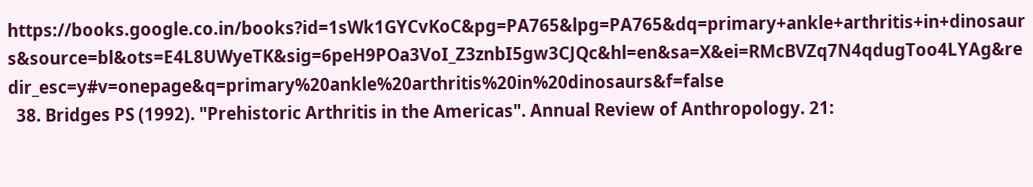https://books.google.co.in/books?id=1sWk1GYCvKoC&pg=PA765&lpg=PA765&dq=primary+ankle+arthritis+in+dinosaurs&source=bl&ots=E4L8UWyeTK&sig=6peH9POa3VoI_Z3znbI5gw3CJQc&hl=en&sa=X&ei=RMcBVZq7N4qdugToo4LYAg&redir_esc=y#v=onepage&q=primary%20ankle%20arthritis%20in%20dinosaurs&f=false
  38. Bridges PS (1992). "Prehistoric Arthritis in the Americas". Annual Review of Anthropology. 21: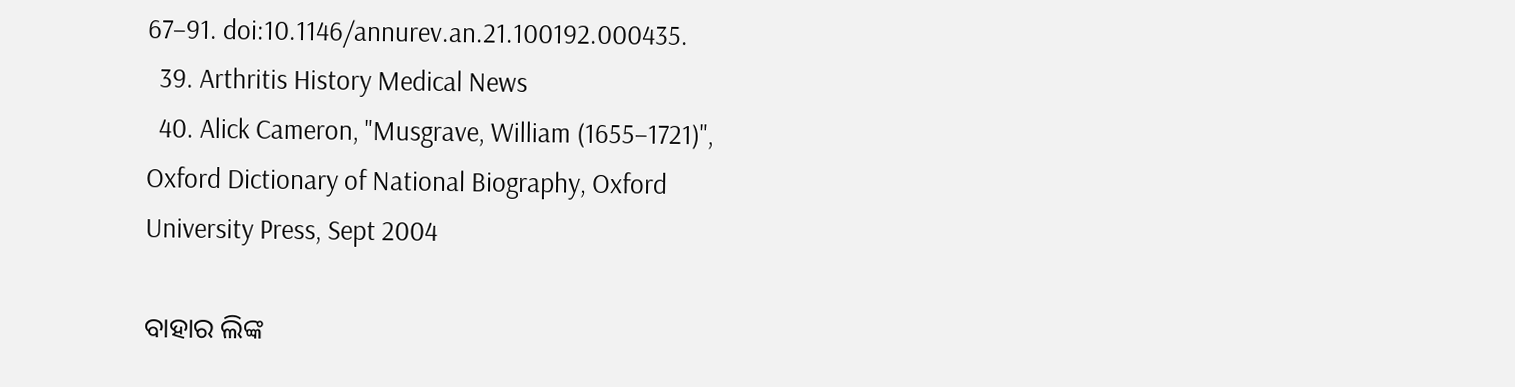67–91. doi:10.1146/annurev.an.21.100192.000435.
  39. Arthritis History Medical News
  40. Alick Cameron, "Musgrave, William (1655–1721)", Oxford Dictionary of National Biography, Oxford University Press, Sept 2004

ବାହାର ଲିଙ୍କ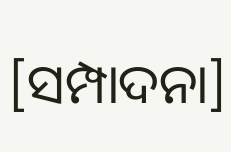[ସମ୍ପାଦନା]